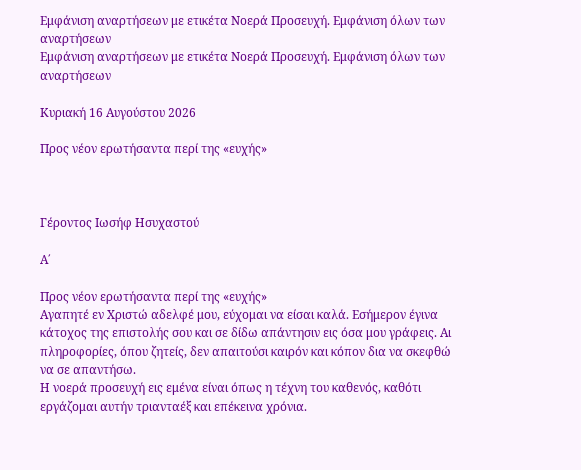Εμφάνιση αναρτήσεων με ετικέτα Νοερά Προσευχή. Εμφάνιση όλων των αναρτήσεων
Εμφάνιση αναρτήσεων με ετικέτα Νοερά Προσευχή. Εμφάνιση όλων των αναρτήσεων

Κυριακή 16 Αυγούστου 2026

Προς νέον ερωτήσαντα περί της «ευχής»



Γέροντος Ιωσήφ Ησυχαστού

Α΄

Προς νέον ερωτήσαντα περί της «ευχής»
Αγαπητέ εν Χριστώ αδελφέ μου, εύχομαι να είσαι καλά. Εσήμερον έγινα κάτοχος της επιστολής σου και σε δίδω απάντησιν εις όσα μου γράφεις. Αι πληροφορίες, όπου ζητείς, δεν απαιτούσι καιρόν και κόπον δια να σκεφθώ να σε απαντήσω.
Η νοερά προσευχή εις εμένα είναι όπως η τέχνη του καθενός, καθότι εργάζομαι αυτήν τριανταέξ και επέκεινα χρόνια.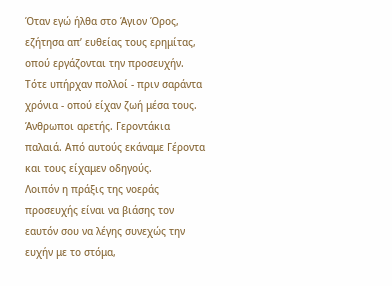Όταν εγώ ήλθα στο Άγιον Όρος, εζήτησα απ’ ευθείας τους ερημίτας, οπού εργάζονται την προσευχήν. Τότε υπήρχαν πολλοί - πριν σαράντα χρόνια - οπού είχαν ζωή μέσα τους. Άνθρωποι αρετής. Γεροντάκια παλαιά. Από αυτούς εκάναμε Γέροντα και τους είχαμεν οδηγούς.
Λοιπόν η πράξις της νοεράς προσευχής είναι να βιάσης τον εαυτόν σου να λέγης συνεχώς την ευχήν με το στόμα,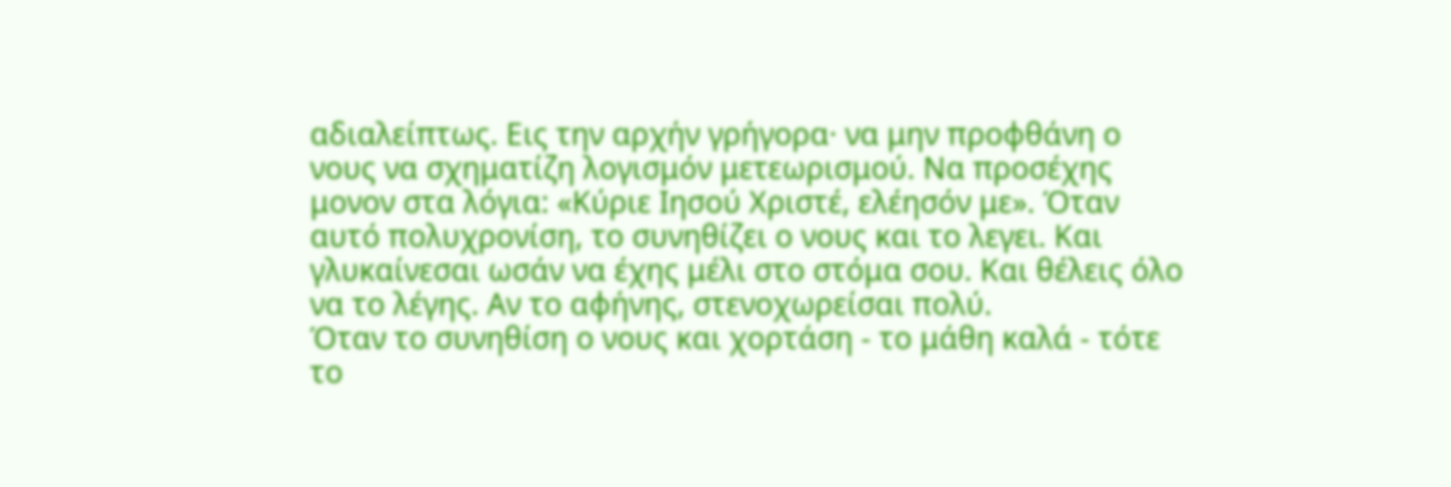αδιαλείπτως. Εις την αρχήν γρήγορα· να μην προφθάνη ο νους να σχηματίζη λογισμόν μετεωρισμού. Να προσέχης μονον στα λόγια: «Κύριε Ιησού Χριστέ, ελέησόν με». Όταν αυτό πολυχρονίση, το συνηθίζει ο νους και το λεγει. Και γλυκαίνεσαι ωσάν να έχης μέλι στο στόμα σου. Και θέλεις όλο να το λέγης. Αν το αφήνης, στενοχωρείσαι πολύ.
Όταν το συνηθίση ο νους και χορτάση - το μάθη καλά - τότε το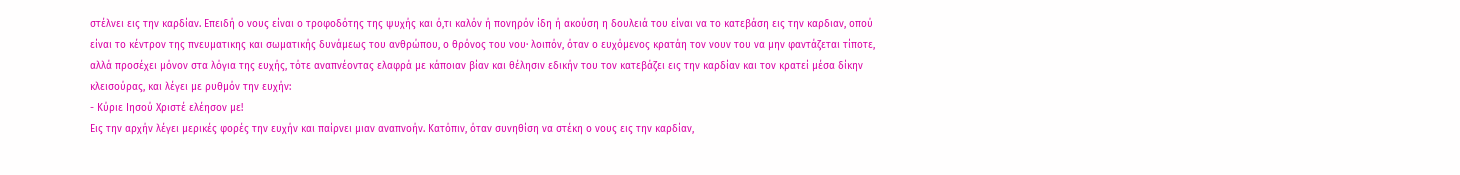στέλνει εις την καρδίαν. Επειδή ο νους είναι ο τροφοδότης της ψυχής και ό,τι καλόν ή πονηρόν ίδη ή ακούση η δουλειά του είναι να το κατεβάση εις την καρδιαν, οπού είναι το κέντρον της πνευματικης και σωματικής δυνάμεως του ανθρώπου, ο θρόνος του νου· λοιπόν, όταν ο ευχόμενος κρατάη τον νουν του να μην φαντάζεται τίποτε, αλλά προσέχει μόνον στα λόγια της ευχής, τότε αναπνέοντας ελαφρά με κάποιαν βίαν και θέλησιν εδικήν του τον κατεβάζει εις την καρδίαν και τον κρατεί μέσα δίκην κλεισούρας, και λέγει με ρυθμόν την ευχήν:
- Κύριε Ιησού Χριστέ ελέησον με!
Εις την αρχήν λέγει μερικές φορές την ευχήν και παίρνει μιαν αναπνοήν. Κατόπιν, όταν συνηθίση να στέκη ο νους εις την καρδίαν,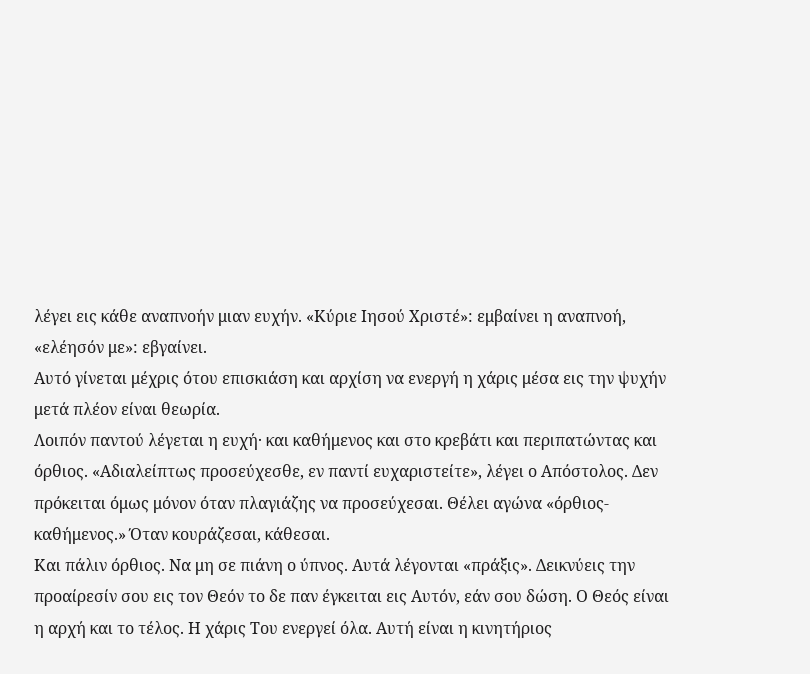λέγει εις κάθε αναπνοήν μιαν ευχήν. «Κύριε Ιησού Χριστέ»: εμβαίνει η αναπνοή, «ελέησόν με»: εβγαίνει.
Αυτό γίνεται μέχρις ότου επισκιάση και αρχίση να ενεργή η χάρις μέσα εις την ψυχήν μετά πλέον είναι θεωρία.
Λοιπόν παντού λέγεται η ευχή· και καθήμενος και στο κρεβάτι και περιπατώντας και όρθιος. «Αδιαλείπτως προσεύχεσθε, εν παντί ευχαριστείτε», λέγει ο Απόστολος. Δεν πρόκειται όμως μόνον όταν πλαγιάζης να προσεύχεσαι. Θέλει αγώνα «όρθιος-καθήμενος.» Όταν κουράζεσαι, κάθεσαι.
Και πάλιν όρθιος. Να μη σε πιάνη ο ύπνος. Αυτά λέγονται «πράξις». Δεικνύεις την προαίρεσίν σου εις τον Θεόν το δε παν έγκειται εις Αυτόν, εάν σου δώση. Ο Θεός είναι η αρχή και το τέλος. Η χάρις Του ενεργεί όλα. Αυτή είναι η κινητήριος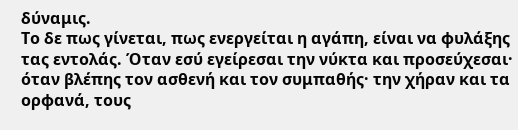δύναμις.
Το δε πως γίνεται, πως ενεργείται η αγάπη, είναι να φυλάξης τας εντολάς. Όταν εσύ εγείρεσαι την νύκτα και προσεύχεσαι· όταν βλέπης τον ασθενή και τον συμπαθής· την χήραν και τα ορφανά, τους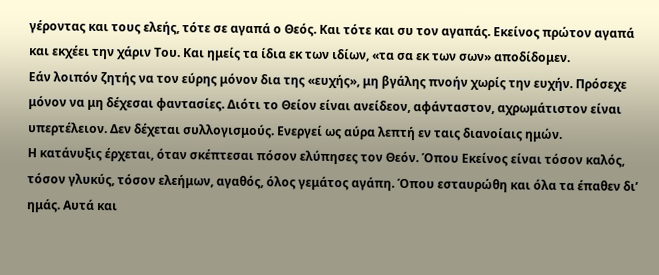γέροντας και τους ελεής, τότε σε αγαπά ο Θεός. Και τότε και συ τον αγαπάς. Εκείνος πρώτον αγαπά και εκχέει την χάριν Του. Και ημείς τα ίδια εκ των ιδίων, «τα σα εκ των σων» αποδίδομεν.
Εάν λοιπόν ζητής να τον εύρης μόνον δια της «ευχής», μη βγάλης πνοήν χωρίς την ευχήν. Πρόσεχε μόνον να μη δέχεσαι φαντασίες. Διότι το Θείον είναι ανείδεον, αφάνταστον, αχρωμάτιστον είναι υπερτέλειον. Δεν δέχεται συλλογισμούς. Ενεργεί ως αύρα λεπτή εν ταις διανοίαις ημών.
Η κατάνυξις έρχεται, όταν σκέπτεσαι πόσον ελύπησες τον Θεόν. Όπου Εκείνος είναι τόσον καλός, τόσον γλυκύς, τόσον ελεήμων, αγαθός, όλος γεμάτος αγάπη. Όπου εσταυρώθη και όλα τα έπαθεν δι’ ημάς. Αυτά και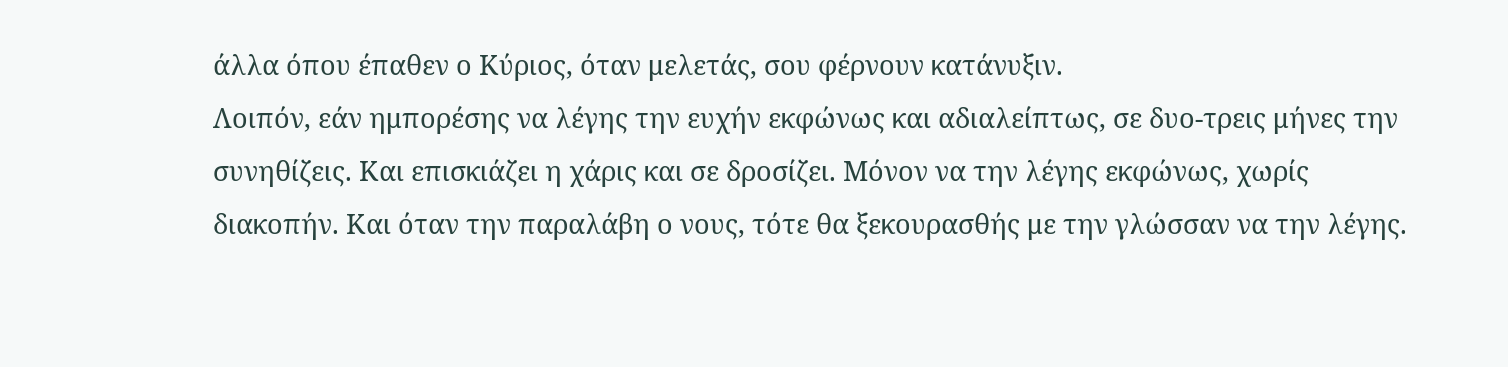άλλα όπου έπαθεν ο Κύριος, όταν μελετάς, σου φέρνουν κατάνυξιν.
Λοιπόν, εάν ημπορέσης να λέγης την ευχήν εκφώνως και αδιαλείπτως, σε δυο-τρεις μήνες την συνηθίζεις. Και επισκιάζει η χάρις και σε δροσίζει. Μόνον να την λέγης εκφώνως, χωρίς διακοπήν. Και όταν την παραλάβη ο νους, τότε θα ξεκουρασθής με την γλώσσαν να την λέγης.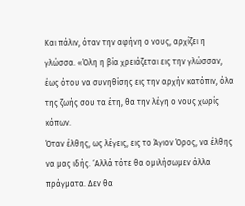Και πάλιν, όταν την αφήνη ο νους, αρχίζει η γλώσσα. «Όλη η βία χρειάζεται εις την γλώσσαν, έως ότου να συνηθίσης εις την αρχήν κατόπιν, όλα της ζωής σου τα έτη, θα την λέγη ο νους χωρίς κόπων.
Όταν έλθης, ως λέγεις, εις το Άγιον Όρος, να έλθης να μας ιδής. ‘Αλλά τότε θα ομιλήσωμεν άλλα πράγματα. Δεν θα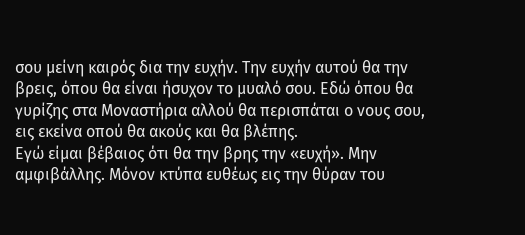σου μείνη καιρός δια την ευχήν. Την ευχήν αυτού θα την βρεις, όπου θα είναι ήσυχον το μυαλό σου. Εδώ όπου θα γυρίζης στα Μοναστήρια αλλού θα περισπάται ο νους σου, εις εκείνα οπού θα ακούς και θα βλέπης.
Εγώ είμαι βέβαιος ότι θα την βρης την «ευχή». Μην αμφιβάλλης. Μόνον κτύπα ευθέως εις την θύραν του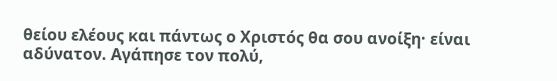θείου ελέους και πάντως ο Χριστός θα σου ανοίξη· είναι αδύνατον. Αγάπησε τον πολύ,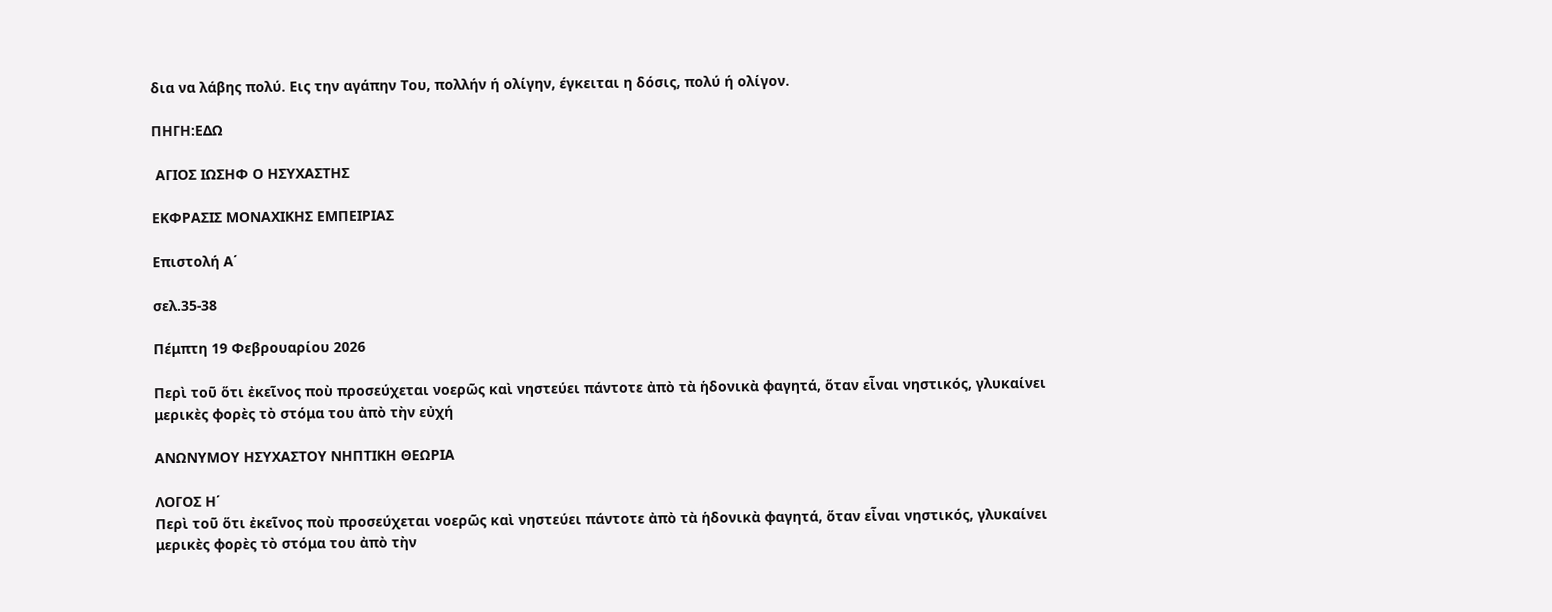δια να λάβης πολύ. Εις την αγάπην Του, πολλήν ή ολίγην, έγκειται η δόσις, πολύ ή ολίγον.

ΠΗΓΗ:ΕΔΩ

 ΑΓΙΟΣ ΙΩΣΗΦ Ο ΗΣΥΧΑΣΤΗΣ

ΕΚΦΡΑΣΙΣ ΜΟΝΑΧΙΚΗΣ ΕΜΠΕΙΡΙΑΣ

Επιστολή Α΄

σελ.35-38

Πέμπτη 19 Φεβρουαρίου 2026

Περὶ τοῦ ὅτι ἐκεῖνος ποὺ προσεύχεται νοερῶς καὶ νηστεύει πάντοτε ἀπὸ τὰ ἡδονικὰ φαγητά, ὅταν εἶναι νηστικός, γλυκαίνει μερικὲς φορὲς τὸ στόμα του ἀπὸ τὴν εὐχή

ΑΝΩΝΥΜΟΥ ΗΣΥΧΑΣΤΟΥ ΝΗΠΤΙΚΗ ΘΕΩΡΙΑ

ΛΟΓΟΣ Η΄
Περὶ τοῦ ὅτι ἐκεῖνος ποὺ προσεύχεται νοερῶς καὶ νηστεύει πάντοτε ἀπὸ τὰ ἡδονικὰ φαγητά, ὅταν εἶναι νηστικός, γλυκαίνει μερικὲς φορὲς τὸ στόμα του ἀπὸ τὴν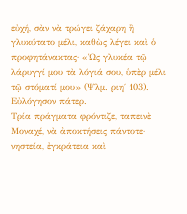εὐχή, σὰν νὰ τρώγει ζάχαρη ἢ γλυκύτατο μέλι, καθὼς λέγει καὶ ὁ προφητάνακτας· «Ὡς γλυκέα τῷ λάρυγγί μου τὰ λόγιά σου, ὑπὲρ μέλι τῷ στόματί μου» (Ψλμ. ριη΄ 103).
Εὐλόγησον πάτερ.
Τρία πράγματα φρόντιζε, ταπεινὲ Μοναχέ, νὰ ἀποκτήσεις πάντοτε· νηστεία, ἐγκράτεια καὶ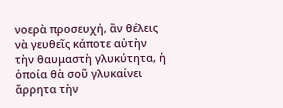νοερὰ προσευχή, ἂν θέλεις νὰ γευθεῖς κάποτε αὐτὴν τὴν θαυμαστὴ γλυκύτητα, ἡ ὁποία θὰ σοῦ γλυκαίνει ἄρρητα τὴν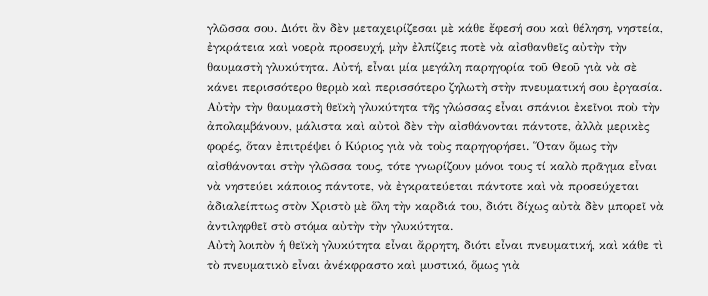γλῶσσα σου. Διότι ἂν δὲν μεταχειρίζεσαι μὲ κάθε ἔφεσή σου καὶ θέληση, νηστεία, ἐγκράτεια καὶ νοερὰ προσευχή, μὴν ἐλπίζεις ποτὲ νὰ αἰσθανθεῖς αὐτὴν τὴν θαυμαστὴ γλυκύτητα. Αὐτή, εἶναι μία μεγάλη παρηγορία τοῦ Θεοῦ γιὰ νὰ σὲ κάνει περισσότερο θερμὸ καὶ περισσότερο ζηλωτὴ στὴν πνευματική σου ἐργασία.
Αὐτὴν τὴν θαυμαστὴ θεϊκὴ γλυκύτητα τῆς γλώσσας εἶναι σπάνιοι ἐκεῖνοι ποὺ τὴν ἀπολαμβάνουν, μάλιστα καὶ αὐτοὶ δὲν τὴν αἰσθάνονται πάντοτε, ἀλλὰ μερικὲς φορές, ὅταν ἐπιτρέψει ὁ Κύριος γιὰ νὰ τοὺς παρηγορήσει. Ὅταν ὅμως τὴν αἰσθάνονται στὴν γλῶσσα τους, τότε γνωρίζουν μόνοι τους τί καλὸ πρᾶγμα εἶναι νὰ νηστεύει κάποιος πάντοτε, νὰ ἐγκρατεύεται πάντοτε καὶ νὰ προσεύχεται ἀδιαλείπτως στὸν Χριστὸ μὲ ὅλη τὴν καρδιά του, διότι δίχως αὐτὰ δὲν μπορεῖ νὰ ἀντιληφθεῖ στὸ στόμα αὐτὴν τὴν γλυκύτητα.
Αὐτὴ λοιπὸν ἡ θεϊκὴ γλυκύτητα εἶναι ἄρρητη, διότι εἶναι πνευματική, καὶ κάθε τὶ τὸ πνευματικὸ εἶναι ἀνέκφραστο καὶ μυστικό, ὅμως γιὰ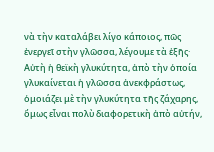νὰ τὴν καταλάβει λίγο κάποιος, πῶς ἐνεργεῖ στὴν γλῶσσα, λέγουμε τὰ ἑξῆς·
Αὐτὴ ἡ θεϊκὴ γλυκύτητα, ἀπὸ τὴν ὁποία γλυκαίνεται ἡ γλῶσσα ἀνεκφράστως, ὁμοιάζει μὲ τὴν γλυκύτητα τῆς ζάχαρης, ὅμως εἶναι πολὺ διαφορετικὴ ἀπὸ αὐτήν,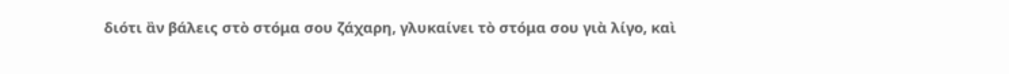διότι ἂν βάλεις στὸ στόμα σου ζάχαρη, γλυκαίνει τὸ στόμα σου γιὰ λίγο, καὶ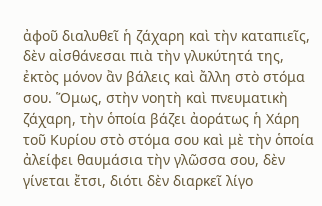ἀφοῦ διαλυθεῖ ἡ ζάχαρη καὶ τὴν καταπιεῖς, δὲν αἰσθάνεσαι πιὰ τὴν γλυκύτητά της, ἐκτὸς μόνον ἂν βάλεις καὶ ἄλλη στὸ στόμα σου. Ὅμως, στὴν νοητὴ καὶ πνευματικὴ ζάχαρη, τὴν ὁποία βάζει ἀοράτως ἡ Χάρη τοῦ Κυρίου στὸ στόμα σου καὶ μὲ τὴν ὁποία ἀλείφει θαυμάσια τὴν γλῶσσα σου, δὲν γίνεται ἔτσι, διότι δὲν διαρκεῖ λίγο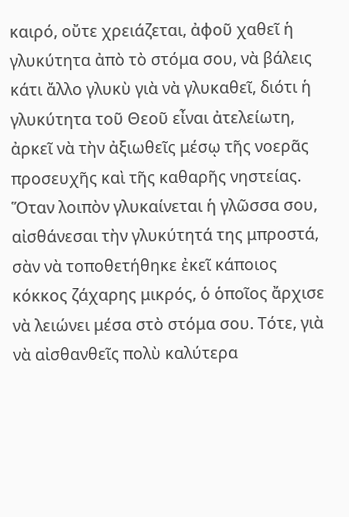καιρό, οὔτε χρειάζεται, ἀφοῦ χαθεῖ ἡ γλυκύτητα ἀπὸ τὸ στόμα σου, νὰ βάλεις κάτι ἄλλο γλυκὺ γιὰ νὰ γλυκαθεῖ, διότι ἡ γλυκύτητα τοῦ Θεοῦ εἶναι ἀτελείωτη, ἀρκεῖ νὰ τὴν ἀξιωθεῖς μέσῳ τῆς νοερᾶς προσευχῆς καὶ τῆς καθαρῆς νηστείας.
Ὅταν λοιπὸν γλυκαίνεται ἡ γλῶσσα σου, αἰσθάνεσαι τὴν γλυκύτητά της μπροστά, σὰν νὰ τοποθετήθηκε ἐκεῖ κάποιος κόκκος ζάχαρης μικρός, ὁ ὁποῖος ἄρχισε νὰ λειώνει μέσα στὸ στόμα σου. Τότε, γιὰ νὰ αἰσθανθεῖς πολὺ καλύτερα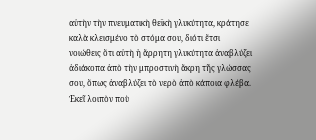αὐτὴν τὴν πνευματικὴ θεϊκὴ γλυκύτητα, κράτησε καλὰ κλεισμένο τὸ στόμα σου, διότι ἔτσι νοιώθεις ὅτι αὐτὴ ἡ ἄρρητη γλυκύτητα ἀναβλύζει ἀδιάκοπα ἀπὸ τὴν μπροστινὴ ἄκρη τῆς γλώσσας σου, ὅπως ἀναβλύζει τὸ νερὸ ἀπὸ κάποια φλέβα. Ἐκεῖ λοιπὸν ποὺ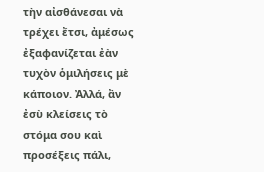τὴν αἰσθάνεσαι νὰ τρέχει ἔτσι, ἀμέσως ἐξαφανίζεται ἐὰν τυχὸν ὁμιλήσεις μὲ κάποιον. Ἀλλά, ἂν ἐσὺ κλείσεις τὸ στόμα σου καὶ προσέξεις πάλι,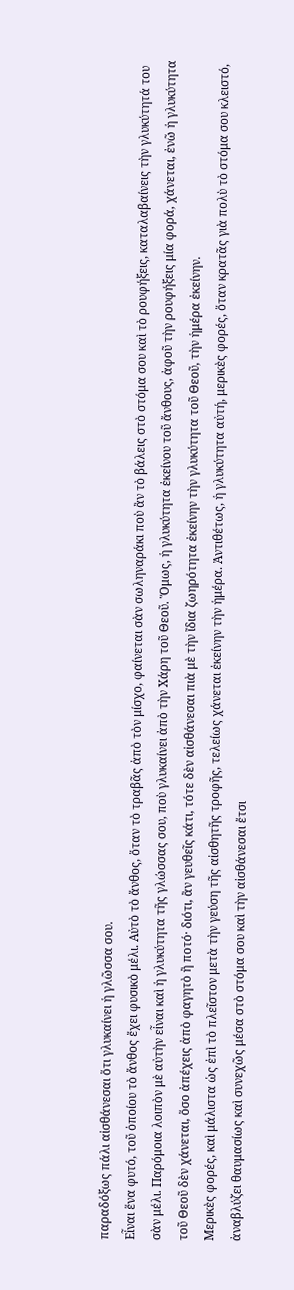παραδόξως πάλι αἰσθάνεσαι ὅτι γλυκαίνει ἡ γλῶσσα σου.
Εἶναι ἕνα φυτό, τοῦ ὁποίου τὸ ἄνθος ἔχει φυσικὸ μέλι. Αὐτὸ τὸ ἄνθος, ὅταν τὸ τραβᾶς ἀπὸ τὸν μίσχο, φαίνεται σὰν σωληναράκι ποὺ ἂν τὸ βάλεις στὸ στόμα σου καὶ τὸ ρουφήξεις, καταλαβαίνεις τὴν γλυκύτητά του σὰν μέλι. Παρόμοια λοιπὸν μὲ αὐτὴν εἶναι καὶ ἡ γλυκύτητα τῆς γλώσσας σου, ποὺ γλυκαίνει ἀπὸ τὴν Χάρη τοῦ Θεοῦ. Ὅμως, ἡ γλυκύτητα ἐκείνου τοῦ ἄνθους, ἀφοῦ τὴν ρουφήξεις μία φορά, χάνεται, ἐνῶ ἡ γλυκύτητα τοῦ Θεοῦ δὲν χάνεται, ὅσο ἀπέχεις ἀπὸ φαγητὸ ἢ ποτό· διότι, ἂν γευθεῖς κάτι, τότε δὲν αἰσθάνεσαι πιὰ μὲ τὴν ἴδια ζωηρότητα ἐκείνην τὴν γλυκύτητα τοῦ Θεοῦ, τὴν ἡμέρα ἐκείνην.
Μερικὲς φορές, καὶ μάλιστα ὡς ἐπὶ τὸ πλεῖστον μετὰ τὴν γεύση τῆς αἰσθητῆς τροφῆς, τελείως χάνεται ἐκείνην τὴν ἡμέρα. Ἀντιθέτως, ἡ γλυκύτητα αὐτή, μερικὲς φορές, ὅταν κρατᾶς γιὰ πολὺ τὸ στόμα σου κλειστό, ἀναβλύζει θαυμασίως καὶ συνεχῶς μέσα στὸ στόμα σου καὶ τὴν αἰσθάνεσαι ἔτσι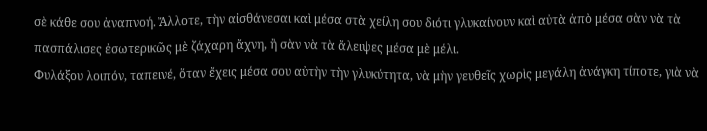σὲ κάθε σου ἀναπνοή. Ἄλλοτε, τὴν αἰσθάνεσαι καὶ μέσα στὰ χείλη σου διότι γλυκαίνουν καὶ αὐτὰ ἀπὸ μέσα σὰν νὰ τὰ πασπάλισες ἐσωτερικῶς μὲ ζάχαρη ἄχνη, ἢ σὰν νὰ τὰ ἄλειψες μέσα μὲ μέλι.
Φυλάξου λοιπόν, ταπεινέ, ὅταν ἔχεις μέσα σου αὐτὴν τὴν γλυκύτητα, νὰ μὴν γευθεῖς χωρὶς μεγάλη ἀνάγκη τίποτε, γιὰ νὰ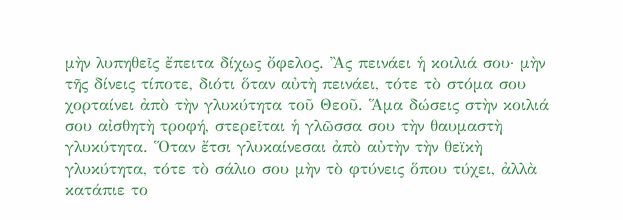μὴν λυπηθεῖς ἔπειτα δίχως ὄφελος. Ἂς πεινάει ἡ κοιλιά σου· μὴν τῆς δίνεις τίποτε, διότι ὅταν αὐτὴ πεινάει, τότε τὸ στόμα σου χορταίνει ἀπὸ τὴν γλυκύτητα τοῦ Θεοῦ. Ἅμα δώσεις στὴν κοιλιά σου αἰσθητὴ τροφή, στερεῖται ἡ γλῶσσα σου τὴν θαυμαστὴ γλυκύτητα. Ὅταν ἔτσι γλυκαίνεσαι ἀπὸ αὐτὴν τὴν θεϊκὴ γλυκύτητα, τότε τὸ σάλιο σου μὴν τὸ φτύνεις ὅπου τύχει, ἀλλὰ κατάπιε το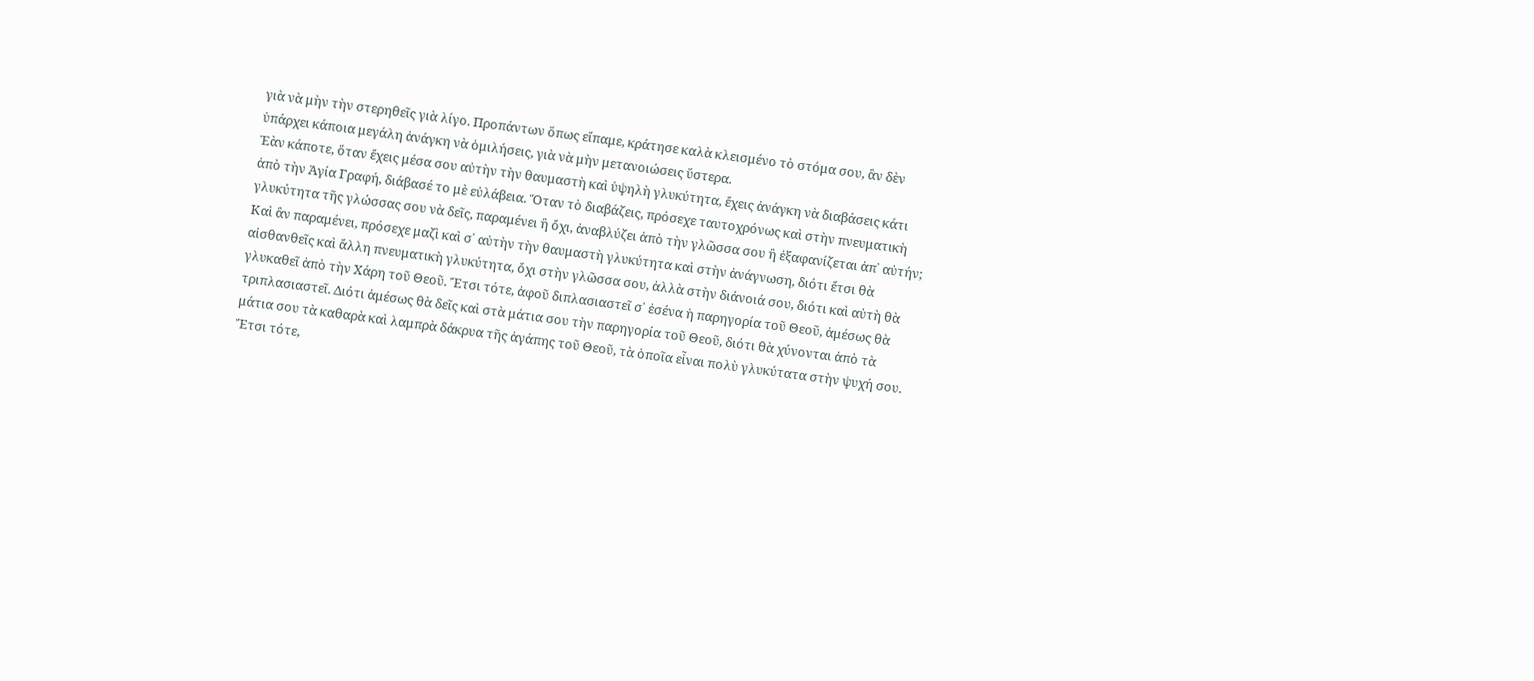γιὰ νὰ μὴν τὴν στερηθεῖς γιὰ λίγο. Προπάντων ὅπως εἴπαμε, κράτησε καλὰ κλεισμένο τὸ στόμα σου, ἂν δὲν ὑπάρχει κάποια μεγάλη ἀνάγκη νὰ ὁμιλήσεις, γιὰ νὰ μὴν μετανοιώσεις ὕστερα.
Ἐὰν κάποτε, ὅταν ἔχεις μέσα σου αὐτὴν τὴν θαυμαστὴ καὶ ὑψηλὴ γλυκύτητα, ἔχεις ἀνάγκη νὰ διαβάσεις κάτι ἀπὸ τὴν Ἁγία Γραφή, διάβασέ το μὲ εὐλάβεια. Ὅταν τὸ διαβάζεις, πρόσεχε ταυτοχρόνως καὶ στὴν πνευματικὴ γλυκύτητα τῆς γλώσσας σου νὰ δεῖς, παραμένει ἢ ὄχι, ἀναβλύζει ἀπὸ τὴν γλῶσσα σου ἢ ἐξαφανίζεται ἀπ᾿ αὐτήν; Καὶ ἂν παραμένει, πρόσεχε μαζὶ καὶ σ᾿ αὐτὴν τὴν θαυμαστὴ γλυκύτητα καὶ στὴν ἀνάγνωση, διότι ἔτσι θὰ αἰσθανθεῖς καὶ ἄλλη πνευματικὴ γλυκύτητα, ὄχι στὴν γλῶσσα σου, ἀλλὰ στὴν διάνοιά σου, διότι καὶ αὐτὴ θὰ γλυκαθεῖ ἀπὸ τὴν Χάρη τοῦ Θεοῦ. Ἔτσι τότε, ἀφοῦ διπλασιαστεῖ σ᾿ ἐσένα ἡ παρηγορία τοῦ Θεοῦ, ἀμέσως θὰ τριπλασιαστεῖ. Διότι ἀμέσως θὰ δεῖς καὶ στὰ μάτια σου τὴν παρηγορία τοῦ Θεοῦ, διότι θὰ χύνονται ἀπὸ τὰ μάτια σου τὰ καθαρὰ καὶ λαμπρὰ δάκρυα τῆς ἀγάπης τοῦ Θεοῦ, τὰ ὁποῖα εἶναι πολὺ γλυκύτατα στὴν ψυχή σου. Ἔτσι τότε,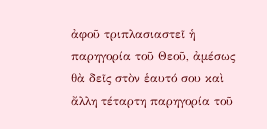ἀφοῦ τριπλασιαστεῖ ἡ παρηγορία τοῦ Θεοῦ, ἀμέσως θὰ δεῖς στὸν ἑαυτό σου καὶ ἄλλη τέταρτη παρηγορία τοῦ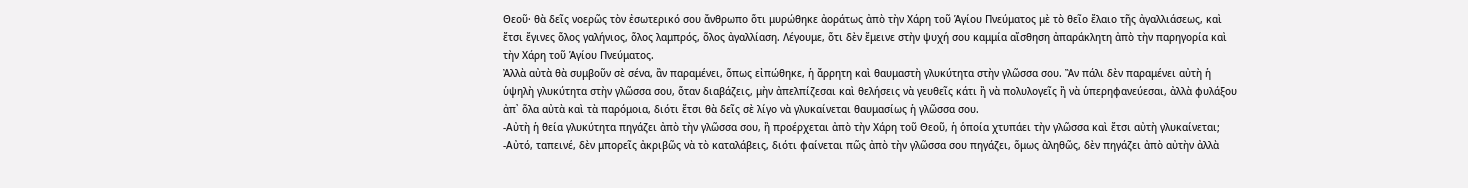Θεοῦ· θὰ δεῖς νοερῶς τὸν ἐσωτερικό σου ἄνθρωπο ὅτι μυρώθηκε ἀοράτως ἀπὸ τὴν Χάρη τοῦ Ἁγίου Πνεύματος μὲ τὸ θεῖο ἔλαιο τῆς ἀγαλλιάσεως, καὶ ἔτσι ἔγινες ὅλος γαλήνιος, ὅλος λαμπρός, ὅλος ἀγαλλίαση. Λέγουμε, ὅτι δὲν ἔμεινε στὴν ψυχή σου καμμία αἴσθηση ἀπαράκλητη ἀπὸ τὴν παρηγορία καὶ τὴν Χάρη τοῦ Ἁγίου Πνεύματος.
Ἀλλὰ αὐτὰ θὰ συμβοῦν σὲ σένα, ἂν παραμένει, ὅπως εἰπώθηκε, ἡ ἄρρητη καὶ θαυμαστὴ γλυκύτητα στὴν γλῶσσα σου. Ἂν πάλι δὲν παραμένει αὐτὴ ἡ ὑψηλὴ γλυκύτητα στὴν γλῶσσα σου, ὅταν διαβάζεις, μὴν ἀπελπίζεσαι καὶ θελήσεις νὰ γευθεῖς κάτι ἢ νὰ πολυλογεῖς ἢ νὰ ὑπερηφανεύεσαι, ἀλλὰ φυλάξου ἀπ᾿ ὅλα αὐτὰ καὶ τὰ παρόμοια, διότι ἔτσι θὰ δεῖς σὲ λίγο νὰ γλυκαίνεται θαυμασίως ἡ γλῶσσα σου.
-Αὐτὴ ἡ θεία γλυκύτητα πηγάζει ἀπὸ τὴν γλῶσσα σου, ἢ προέρχεται ἀπὸ τὴν Χάρη τοῦ Θεοῦ, ἡ ὁποία χτυπάει τὴν γλῶσσα καὶ ἔτσι αὐτὴ γλυκαίνεται;
-Αὐτό, ταπεινέ, δὲν μπορεῖς ἀκριβῶς νὰ τὸ καταλάβεις, διότι φαίνεται πῶς ἀπὸ τὴν γλῶσσα σου πηγάζει, ὅμως ἀληθῶς, δὲν πηγάζει ἀπὸ αὐτὴν ἀλλὰ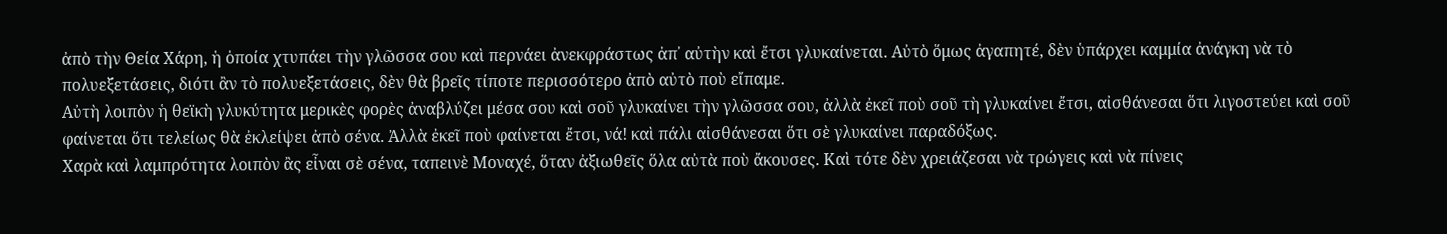ἀπὸ τὴν Θεία Χάρη, ἡ ὁποία χτυπάει τὴν γλῶσσα σου καὶ περνάει ἀνεκφράστως ἀπ᾿ αὐτὴν καὶ ἔτσι γλυκαίνεται. Αὐτὸ ὅμως ἀγαπητέ, δὲν ὑπάρχει καμμία ἀνάγκη νὰ τὸ πολυεξετάσεις, διότι ἂν τὸ πολυεξετάσεις, δὲν θὰ βρεῖς τίποτε περισσότερο ἀπὸ αὐτὸ ποὺ εἴπαμε.
Αὐτὴ λοιπὸν ἡ θεϊκὴ γλυκύτητα μερικὲς φορὲς ἀναβλύζει μέσα σου καὶ σοῦ γλυκαίνει τὴν γλῶσσα σου, ἀλλὰ ἐκεῖ ποὺ σοῦ τὴ γλυκαίνει ἔτσι, αἰσθάνεσαι ὅτι λιγοστεύει καὶ σοῦ φαίνεται ὅτι τελείως θὰ ἐκλείψει ἀπὸ σένα. Ἀλλὰ ἐκεῖ ποὺ φαίνεται ἔτσι, νά! καὶ πάλι αἰσθάνεσαι ὅτι σὲ γλυκαίνει παραδόξως.
Χαρὰ καὶ λαμπρότητα λοιπὸν ἂς εἶναι σὲ σένα, ταπεινὲ Μοναχέ, ὅταν ἀξιωθεῖς ὅλα αὐτὰ ποὺ ἄκουσες. Καὶ τότε δὲν χρειάζεσαι νὰ τρώγεις καὶ νὰ πίνεις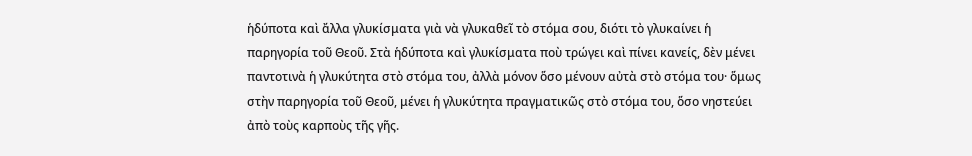ἡδύποτα καὶ ἄλλα γλυκίσματα γιὰ νὰ γλυκαθεῖ τὸ στόμα σου, διότι τὸ γλυκαίνει ἡ παρηγορία τοῦ Θεοῦ. Στὰ ἡδύποτα καὶ γλυκίσματα ποὺ τρώγει καὶ πίνει κανείς, δὲν μένει παντοτινὰ ἡ γλυκύτητα στὸ στόμα του, ἀλλὰ μόνον ὅσο μένουν αὐτὰ στὸ στόμα του· ὅμως στὴν παρηγορία τοῦ Θεοῦ, μένει ἡ γλυκύτητα πραγματικῶς στὸ στόμα του, ὅσο νηστεύει ἀπὸ τοὺς καρποὺς τῆς γῆς.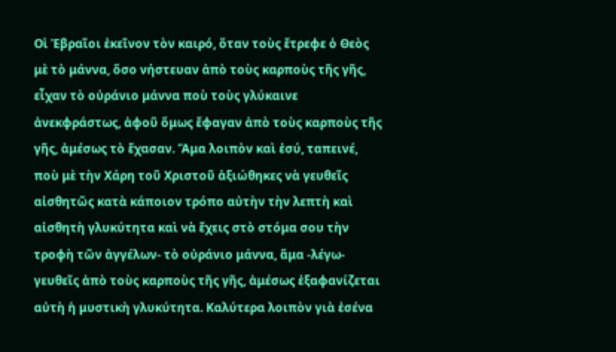Οἱ Ἑβραῖοι ἐκεῖνον τὸν καιρό, ὅταν τοὺς ἔτρεφε ὁ Θεὸς μὲ τὸ μάννα, ὅσο νήστευαν ἀπὸ τοὺς καρποὺς τῆς γῆς, εἶχαν τὸ οὐράνιο μάννα ποὺ τοὺς γλύκαινε ἀνεκφράστως, ἀφοῦ ὅμως ἔφαγαν ἀπὸ τοὺς καρποὺς τῆς γῆς, ἀμέσως τὸ ἔχασαν. Ἅμα λοιπὸν καὶ ἐσύ, ταπεινέ, ποὺ μὲ τὴν Χάρη τοῦ Χριστοῦ ἀξιώθηκες νὰ γευθεῖς αἰσθητῶς κατὰ κάποιον τρόπο αὐτὴν τὴν λεπτὴ καὶ αἰσθητὴ γλυκύτητα καὶ νὰ ἔχεις στὸ στόμα σου τὴν τροφὴ τῶν ἀγγέλων- τὸ οὐράνιο μάννα, ἅμα -λέγω- γευθεῖς ἀπὸ τοὺς καρποὺς τῆς γῆς, ἀμέσως ἐξαφανίζεται αὐτὴ ἡ μυστικὴ γλυκύτητα. Καλύτερα λοιπὸν γιὰ ἐσένα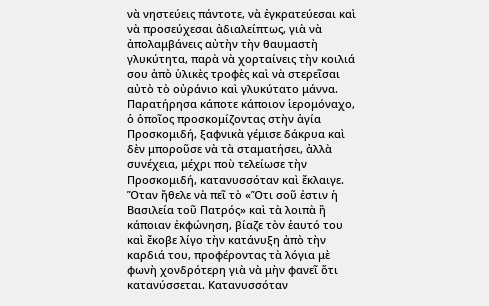νὰ νηστεύεις πάντοτε, νὰ ἐγκρατεύεσαι καὶ νὰ προσεύχεσαι ἀδιαλείπτως, γιὰ νὰ ἀπολαμβάνεις αὐτὴν τὴν θαυμαστὴ γλυκύτητα, παρὰ νὰ χορταίνεις τὴν κοιλιά σου ἀπὸ ὑλικὲς τροφὲς καὶ νὰ στερεῖσαι αὐτὸ τὸ οὐράνιο καὶ γλυκύτατο μάννα.
Παρατήρησα κάποτε κάποιον ἱερομόναχο, ὁ ὁποῖος προσκομίζοντας στὴν ἁγία Προσκομιδή, ξαφνικὰ γέμισε δάκρυα καὶ δὲν μποροῦσε νὰ τὰ σταματήσει, ἀλλὰ συνέχεια, μέχρι ποὺ τελείωσε τὴν Προσκομιδή, κατανυσσόταν καὶ ἔκλαιγε. Ὅταν ἤθελε νὰ πεῖ τὸ «Ὅτι σοῦ ἐστιν ἡ Βασιλεία τοῦ Πατρός» καὶ τὰ λοιπὰ ἢ κάποιαν ἐκφώνηση, βίαζε τὸν ἑαυτό του καὶ ἔκοβε λίγο τὴν κατάνυξη ἀπὸ τὴν καρδιά του, προφέροντας τὰ λόγια μὲ φωνὴ χονδρότερη γιὰ νὰ μὴν φανεῖ ὅτι κατανύσσεται. Κατανυσσόταν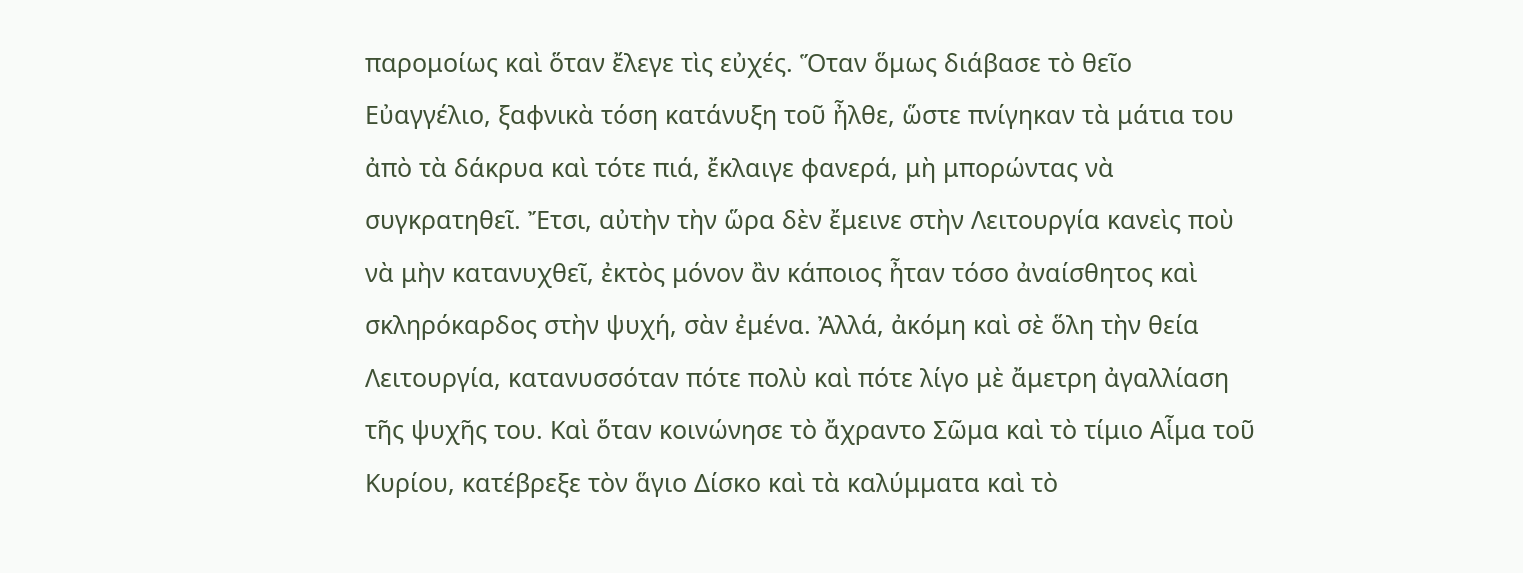παρομοίως καὶ ὅταν ἔλεγε τὶς εὐχές. Ὅταν ὅμως διάβασε τὸ θεῖο Εὐαγγέλιο, ξαφνικὰ τόση κατάνυξη τοῦ ἦλθε, ὥστε πνίγηκαν τὰ μάτια του ἀπὸ τὰ δάκρυα καὶ τότε πιά, ἔκλαιγε φανερά, μὴ μπορώντας νὰ συγκρατηθεῖ. Ἔτσι, αὐτὴν τὴν ὥρα δὲν ἔμεινε στὴν Λειτουργία κανεὶς ποὺ νὰ μὴν κατανυχθεῖ, ἐκτὸς μόνον ἂν κάποιος ἦταν τόσο ἀναίσθητος καὶ σκληρόκαρδος στὴν ψυχή, σὰν ἐμένα. Ἀλλά, ἀκόμη καὶ σὲ ὅλη τὴν θεία Λειτουργία, κατανυσσόταν πότε πολὺ καὶ πότε λίγο μὲ ἄμετρη ἀγαλλίαση τῆς ψυχῆς του. Καὶ ὅταν κοινώνησε τὸ ἄχραντο Σῶμα καὶ τὸ τίμιο Αἷμα τοῦ Κυρίου, κατέβρεξε τὸν ἅγιο Δίσκο καὶ τὰ καλύμματα καὶ τὸ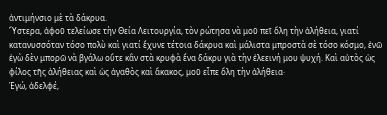ἀντιμήνσιο μὲ τὰ δάκρυα.
Ὕστερα, ἀφοῦ τελείωσε τὴν Θεία Λειτουργία, τὸν ρώτησα νὰ μοῦ πεῖ ὅλη τὴν ἀλήθεια, γιατί κατανυσσόταν τόσο πολὺ καὶ γιατί ἔχυνε τέτοια δάκρυα καὶ μάλιστα μπροστὰ σὲ τόσο κόσμο, ἐνῶ ἐγὼ δὲν μπορῶ νὰ βγάλω οὔτε κἂν στὰ κρυφὰ ἕνα δάκρυ γιὰ τὴν ἐλεεινή μου ψυχή. Καὶ αὐτὸς ὡς φίλος τῆς ἀλήθειας καὶ ὡς ἀγαθὸς καὶ ἄκακος, μοῦ εἶπε ὅλη τὴν ἀλήθεια·
Ἐγώ, ἀδελφέ,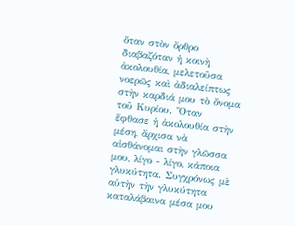ὅταν στὸν ὄρθρο διαβαζόταν ἡ κοινὴ ἀκολουθία, μελετοῦσα νοερῶς καὶ ἀδιαλείπτως στὴν καρδιά μου τὸ ὄνομα τοῦ Κυρίου. Ὅταν ἔφθασε ἡ ἀκολουθία στὴν μέση, ἄρχισα νὰ αἰσθάνομαι στὴν γλῶσσα μου, λίγο - λίγο, κάποια γλυκύτητα. Συγχρόνως μὲ αὐτὴν τὴν γλυκύτητα καταλάβαινα μέσα μου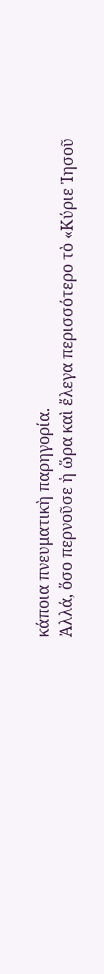κάποια πνευματικὴ παρηγορία.
Ἀλλά, ὅσο περνοῦσε ἡ ὥρα καὶ ἔλεγα περισσότερο τὸ «Κύριε Ἰησοῦ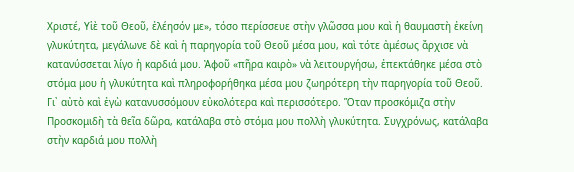Χριστέ, Υἱὲ τοῦ Θεοῦ, ἐλέησόν με», τόσο περίσσευε στὴν γλῶσσα μου καὶ ἡ θαυμαστὴ ἐκείνη γλυκύτητα, μεγάλωνε δὲ καὶ ἡ παρηγορία τοῦ Θεοῦ μέσα μου, καὶ τότε ἀμέσως ἄρχισε νὰ κατανύσσεται λίγο ἡ καρδιά μου. Ἀφοῦ «πῆρα καιρὸ» νὰ λειτουργήσω, ἐπεκτάθηκε μέσα στὸ στόμα μου ἡ γλυκύτητα καὶ πληροφορήθηκα μέσα μου ζωηρότερη τὴν παρηγορία τοῦ Θεοῦ. Γι᾿ αὐτὸ καὶ ἐγὼ κατανυσσόμουν εὐκολότερα καὶ περισσότερο. Ὅταν προσκόμιζα στὴν Προσκομιδὴ τὰ θεῖα δῶρα, κατάλαβα στὸ στόμα μου πολλὴ γλυκύτητα. Συγχρόνως, κατάλαβα στὴν καρδιά μου πολλὴ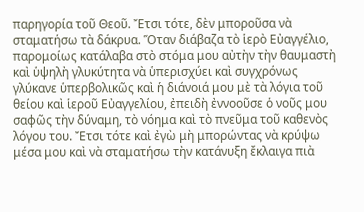παρηγορία τοῦ Θεοῦ. Ἔτσι τότε, δὲν μποροῦσα νὰ σταματήσω τὰ δάκρυα. Ὅταν διάβαζα τὸ ἱερὸ Εὐαγγέλιο, παρομοίως κατάλαβα στὸ στόμα μου αὐτὴν τὴν θαυμαστὴ καὶ ὑψηλὴ γλυκύτητα νὰ ὑπερισχύει καὶ συγχρόνως γλύκανε ὑπερβολικῶς καὶ ἡ διάνοιά μου μὲ τὰ λόγια τοῦ θείου καὶ ἱεροῦ Εὐαγγελίου, ἐπειδὴ ἐννοοῦσε ὁ νοῦς μου σαφῶς τὴν δύναμη, τὸ νόημα καὶ τὸ πνεῦμα τοῦ καθενὸς λόγου του. Ἔτσι τότε καὶ ἐγὼ μὴ μπορώντας νὰ κρύψω μέσα μου καὶ νὰ σταματήσω τὴν κατάνυξη ἔκλαιγα πιὰ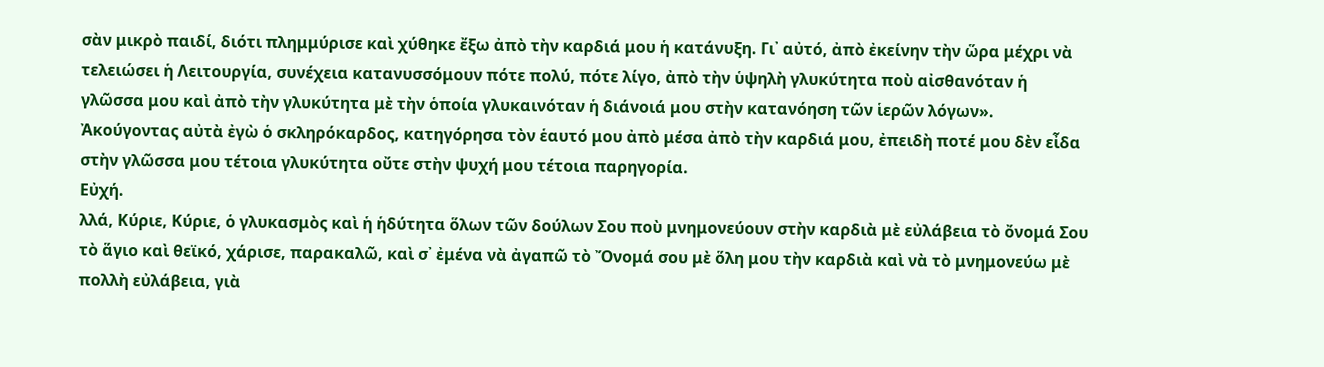σὰν μικρὸ παιδί, διότι πλημμύρισε καὶ χύθηκε ἔξω ἀπὸ τὴν καρδιά μου ἡ κατάνυξη. Γι᾿ αὐτό, ἀπὸ ἐκείνην τὴν ὥρα μέχρι νὰ τελειώσει ἡ Λειτουργία, συνέχεια κατανυσσόμουν πότε πολύ, πότε λίγο, ἀπὸ τὴν ὑψηλὴ γλυκύτητα ποὺ αἰσθανόταν ἡ γλῶσσα μου καὶ ἀπὸ τὴν γλυκύτητα μὲ τὴν ὁποία γλυκαινόταν ἡ διάνοιά μου στὴν κατανόηση τῶν ἱερῶν λόγων». Ἀκούγοντας αὐτὰ ἐγὼ ὁ σκληρόκαρδος, κατηγόρησα τὸν ἑαυτό μου ἀπὸ μέσα ἀπὸ τὴν καρδιά μου, ἐπειδὴ ποτέ μου δὲν εἶδα στὴν γλῶσσα μου τέτοια γλυκύτητα οὔτε στὴν ψυχή μου τέτοια παρηγορία.
Εὐχή.
λλά, Κύριε, Κύριε, ὁ γλυκασμὸς καὶ ἡ ἡδύτητα ὅλων τῶν δούλων Σου ποὺ μνημονεύουν στὴν καρδιὰ μὲ εὐλάβεια τὸ ὄνομά Σου τὸ ἅγιο καὶ θεϊκό, χάρισε, παρακαλῶ, καὶ σ᾿ ἐμένα νὰ ἀγαπῶ τὸ Ὄνομά σου μὲ ὅλη μου τὴν καρδιὰ καὶ νὰ τὸ μνημονεύω μὲ πολλὴ εὐλάβεια, γιὰ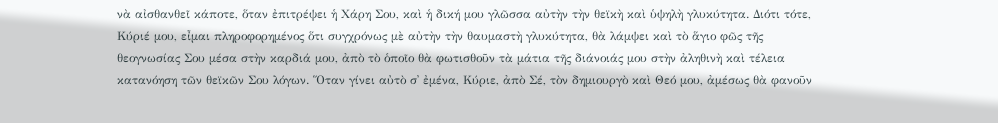νὰ αἰσθανθεῖ κάποτε, ὅταν ἐπιτρέψει ἡ Χάρη Σου, καὶ ἡ δική μου γλῶσσα αὐτὴν τὴν θεϊκὴ καὶ ὑψηλὴ γλυκύτητα. Διότι τότε, Κύριέ μου, εἶμαι πληροφορημένος ὅτι συγχρόνως μὲ αὐτὴν τὴν θαυμαστὴ γλυκύτητα, θὰ λάμψει καὶ τὸ ἅγιο φῶς τῆς θεογνωσίας Σου μέσα στὴν καρδιά μου, ἀπὸ τὸ ὁποῖο θὰ φωτισθοῦν τὰ μάτια τῆς διάνοιάς μου στὴν ἀληθινὴ καὶ τέλεια κατανόηση τῶν θεϊκῶν Σου λόγων. Ὅταν γίνει αὐτὸ σ᾿ ἐμένα, Κύριε, ἀπὸ Σέ, τὸν δημιουργὸ καὶ Θεό μου, ἀμέσως θὰ φανοῦν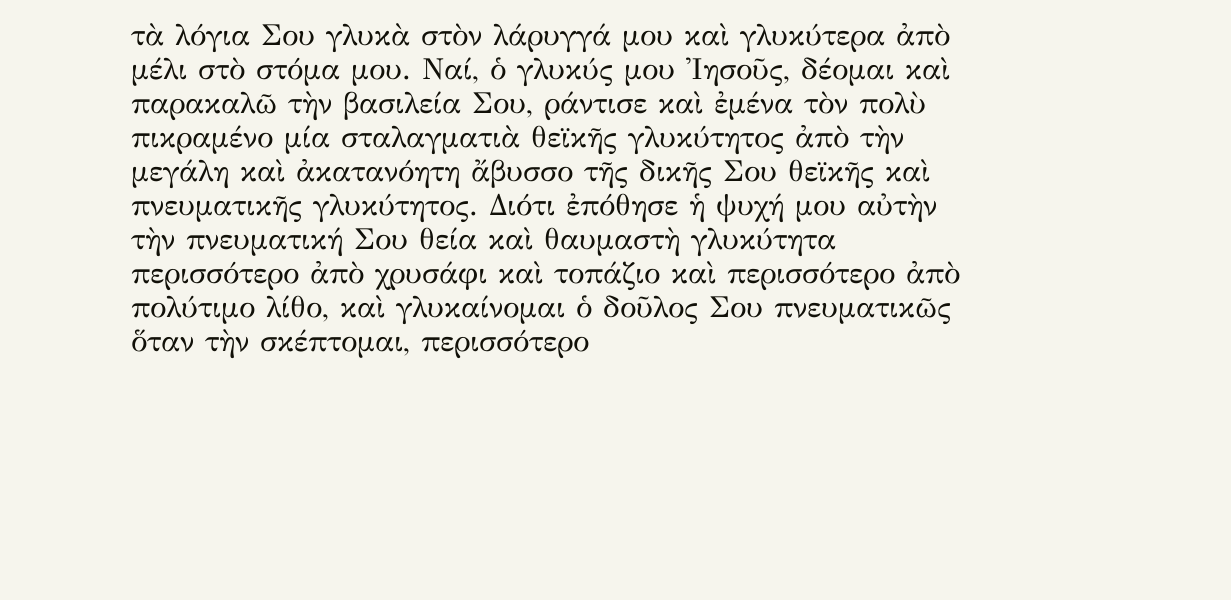τὰ λόγια Σου γλυκὰ στὸν λάρυγγά μου καὶ γλυκύτερα ἀπὸ μέλι στὸ στόμα μου. Ναί, ὁ γλυκύς μου Ἰησοῦς, δέομαι καὶ παρακαλῶ τὴν βασιλεία Σου, ράντισε καὶ ἐμένα τὸν πολὺ πικραμένο μία σταλαγματιὰ θεϊκῆς γλυκύτητος ἀπὸ τὴν μεγάλη καὶ ἀκατανόητη ἄβυσσο τῆς δικῆς Σου θεϊκῆς καὶ πνευματικῆς γλυκύτητος. Διότι ἐπόθησε ἡ ψυχή μου αὐτὴν τὴν πνευματική Σου θεία καὶ θαυμαστὴ γλυκύτητα περισσότερο ἀπὸ χρυσάφι καὶ τοπάζιο καὶ περισσότερο ἀπὸ πολύτιμο λίθο, καὶ γλυκαίνομαι ὁ δοῦλος Σου πνευματικῶς ὅταν τὴν σκέπτομαι, περισσότερο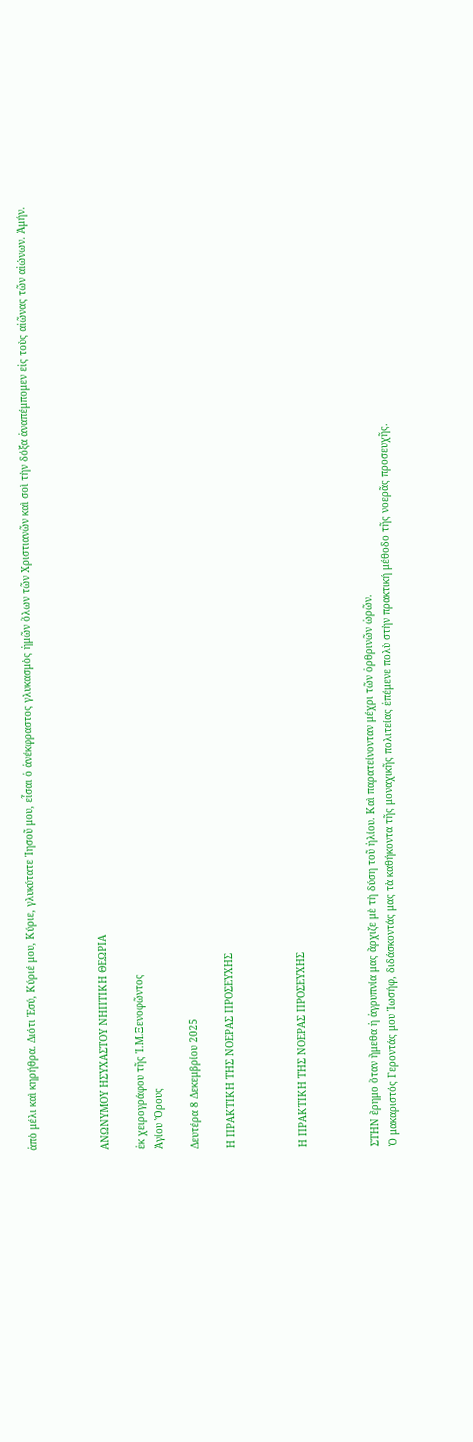ἀπὸ μέλι καὶ κηρήθρα. Διότι Ἐσύ, Κύριέ μου, Κύριε, γλυκύτατε Ἰησοῦ μου, εἶσαι ὁ ἀνέκφραστος γλυκασμὸς ἡμῶν ὅλων τῶν Χριστιανῶν καὶ σοὶ τὴν δόξα ἀναπέμπομεν εἰς τοὺς αἰῶνας τῶν αἰώνων. Ἀμήν.



ΑΝΩΝΥΜΟΥ ΗΣΥΧΑΣΤΟΥ ΝΗΠΤΙΚΗ ΘΕΩΡΙΑ

ἐκ χειρογράφου τῆς Ἱ.Μ.Ξενοφῶντος
Ἁγίου Ὄρους

Δευτέρα 8 Δεκεμβρίου 2025

Η ΠΡΑΚΤΙΚΗ ΤΗΣ ΝΟΕΡΑΣ ΠΡΟΣΕΥΧΗΣ



Η ΠΡΑΚΤΙΚΗ ΤΗΣ ΝΟΕΡΑΣ ΠΡΟΣΕΥΧΗΣ



ΣΤΗΝ ἔρημο ὅταν ἤμεθα ἡ ἀγρυπνία μας ἄρχιζε μὲ τὴ δύση τοῦ ἡλίου. Καὶ παρατείνονταν μέχρι τῶν ὀρθρινῶν ὡρῶν.
Ὁ μακαριστός Γεροντάς μου Ἰωσήφ, διδάσκοντάς μας τὰ καθήκοντα τῆς μοναχικῆς πολιτείας ἐπέμενε πολὺ στὴν πρακτική μέθοδο τῆς νοερᾶς προσευχῆς.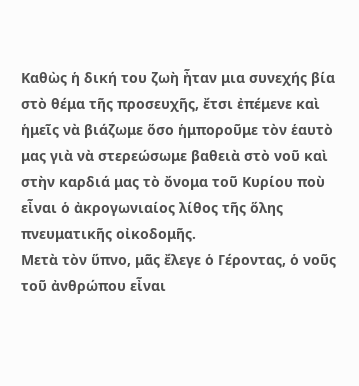Καθὼς ἡ δική του ζωὴ ἦταν μια συνεχής βία στὸ θέμα τῆς προσευχῆς, ἔτσι ἐπέμενε καὶ ἡμεῖς νὰ βιάζωμε ὅσο ἡμποροῦμε τὸν ἑαυτὸ μας γιὰ νὰ στερεώσωμε βαθειὰ στὸ νοῦ καὶ στὴν καρδιά μας τὸ ὄνομα τοῦ Κυρίου ποὺ εἶναι ὁ ἀκρογωνιαίος λίθος τῆς ὅλης πνευματικῆς οἰκοδομῆς.
Μετὰ τὸν ὕπνο, μᾶς ἔλεγε ὁ Γέροντας, ὁ νοῦς τοῦ ἀνθρώπου εἶναι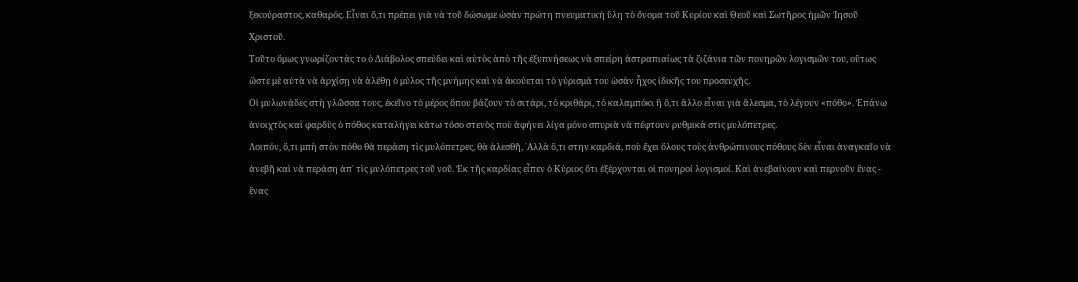ξεκούραστος, καθαρός. Εἶναι ὅ,τι πρέπει γιὰ νὰ τοῦ δώσωμε ὡσὰν πρώτη πνευματική ὕλη τὸ ὄνομα τοῦ Κυρίου καὶ Θεοῦ καὶ Σωτῆρος ἡμῶν Ἰησοῦ Χριστοῦ.
Τοῦτο ὅμως γνωρίζοντάς το ὁ Διάβολος σπεύδει καὶ αὐτὸς ἀπὸ τῆς ἐξυπνήσεως νὰ σπείρη ἀστραπιαίως τὰ ζιζάνια τῶν πονηρῶν λογισμῶν του, οὕτως ὥστε μὲ αὐτὰ νὰ ἀρχίσῃ νὰ ἀλέθῃ ὁ μύλος τῆς μνήμης καὶ νὰ ἀκούεται τὸ γύρισμά του ὡσὰν ἦχος ἰδικῆς του προσευχῆς.
Οἱ μυλωνάδες στὴ γλῶσσα τους, ἐκεῖνο τὸ μέρος ὅπου βάζουν τὸ σιτάρι, τὸ κριθάρι, τὸ καλαμπόκι ἢ ὅ,τι ἄλλο εἶναι γιὰ ἄλεσμα, τὸ λέγουν «πόθο». Ἐπάνω ἀνοιχτὸς καὶ φαρδὺς ὁ πόθος καταλήγει κάτω τόσο στενὸς ποὺ ἀφήνει λίγα μόνο σπυριὰ νὰ πέφτουν ρυθμικά στις μυλόπετρες.
Λοιπόν, ὅ,τι μπὴ στὸν πόθο θὰ περάση τὶς μυλόπετρες, θὰ ἀλεσθῆ, ᾿Αλλὰ ὅ,τι στην καρδιά, ποὺ ἔχει ὅλους τοὺς ἀνθρώπινους πόθους δὲν εἶναι ἀναγκαῖο νὰ ἀνεβῆ καὶ νὰ περάση ἀπ᾿ τὶς μυλόπετρες τοῦ νοῦ. Ἐκ τῆς καρδίας εἶπεν ὁ Κύριος ὅτι ἐξέρχονται οἱ πονηροί λογισμοί. Καὶ ἀνεβαίνουν καὶ περνοῦν ἕνας - ἕνας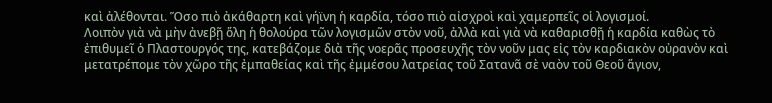καὶ ἀλέθονται. Ὅσο πιὸ ἀκάθαρτη καὶ γήϊνη ἡ καρδία, τόσο πιὸ αἰσχροὶ καὶ χαμερπεῖς οἱ λογισμοί.
Λοιπὸν γιὰ νὰ μὴν ἀνεβῇ ὅλη ἡ θολούρα τῶν λογισμῶν στὸν νοῦ, ἀλλὰ καὶ γιὰ νὰ καθαρισθῇ ἡ καρδία καθὼς τὸ ἐπιθυμεῖ ὁ Πλαστουργός της, κατεβάζομε διὰ τῆς νοερᾶς προσευχῆς τὸν νοῦν μας εἰς τὸν καρδιακὸν οὐρανὸν καὶ μετατρέπομε τὸν χῶρο τῆς ἐμπαθείας καὶ τῆς ἐμμέσου λατρείας τοῦ Σατανᾶ σὲ ναὸν τοῦ Θεοῦ ἅγιον,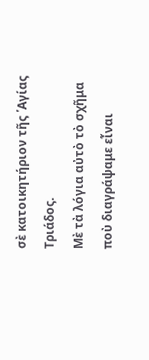σὲ κατοικητήριον τῆς ῾Αγίας Τριάδος.
Μὲ τὰ λόγια αὐτὸ τὸ σχῆμα ποὺ διαγράψαμε εἶναι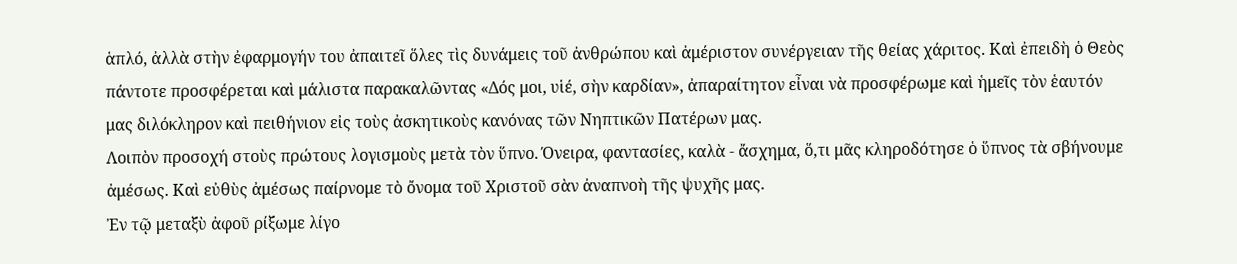ἁπλό, ἀλλὰ στὴν ἐφαρμογήν του ἀπαιτεῖ ὅλες τὶς δυνάμεις τοῦ ἀνθρώπου καὶ ἀμέριστον συνέργειαν τῆς θείας χάριτος. Καὶ ἐπειδὴ ὁ Θεὸς πάντοτε προσφέρεται καὶ μάλιστα παρακαλῶντας «Δός μοι, υἱέ, σὴν καρδίαν», ἀπαραίτητον εἶναι νὰ προσφέρωμε καὶ ἡμεῖς τὸν ἑαυτόν μας διλόκληρον καὶ πειθήνιον εἰς τοὺς ἀσκητικοὺς κανόνας τῶν Νηπτικῶν Πατέρων μας.
Λοιπὸν προσοχή στοὺς πρώτους λογισμοὺς μετὰ τὸν ὕπνο. Όνειρα, φαντασίες, καλὰ - ἄσχημα, ὅ,τι μᾶς κληροδότησε ὁ ὕπνος τὰ σβήνουμε ἀμέσως. Καὶ εὐθὺς ἀμέσως παίρνομε τὸ ὄνομα τοῦ Χριστοῦ σὰν ἀναπνοὴ τῆς ψυχῆς μας.
Ἐν τῷ μεταξὺ ἀφοῦ ρίξωμε λίγο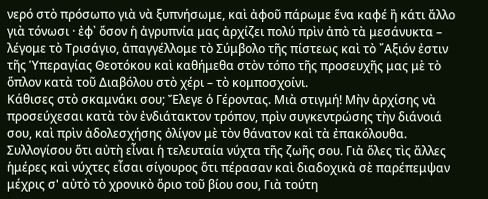νερό στὸ πρόσωπο γιὰ νὰ ξυπνήσωμε, καὶ ἀφοῦ πάρωμε ἕνα καφέ ἢ κάτι ἄλλο γιὰ τόνωσι · ἐφ᾿ ὅσον ἡ ἀγρυπνία μας ἀρχίζει πολύ πρὶν ἀπὸ τὰ μεσάνυκτα – λέγομε τὸ Τρισάγιο, ἀπαγγέλλομε τὸ Σύμβολο τῆς πίστεως καὶ τὸ ῎Αξιόν ἐστιν τῆς Ὑπεραγίας Θεοτόκου καὶ καθήμεθα στὸν τόπο τῆς προσευχῆς μας μὲ τὸ ὅπλον κατὰ τοῦ Διαβόλου στὸ χέρι – τὸ κομποσχοίνι.
Κάθισες στὸ σκαμνάκι σου; Ἔλεγε ὁ Γέροντας. Μιὰ στιγμή! Μὴν ἀρχίσης νὰ προσεύχεσαι κατὰ τὸν ἐνδιάτακτον τρόπον, πρὶν συγκεντρώσης τὴν διάνοιά σου, καὶ πρὶν ἀδολεσχήσης ὀλίγον μὲ τὸν θάνατον καὶ τὰ ἐπακόλουθα.
Συλλογίσου ὅτι αὐτὴ εἶναι ἡ τελευταία νύχτα τῆς ζωῆς σου. Γιὰ ὅλες τὶς ἄλλες ἡμέρες καὶ νύχτες εἶσαι σίγουρος ὅτι πέρασαν καὶ διαδοχικὰ σὲ παρέπεμψαν μέχρις σ' αὐτὸ τὸ χρονικὸ ὅριο τοῦ βίου σου, Γιὰ τούτη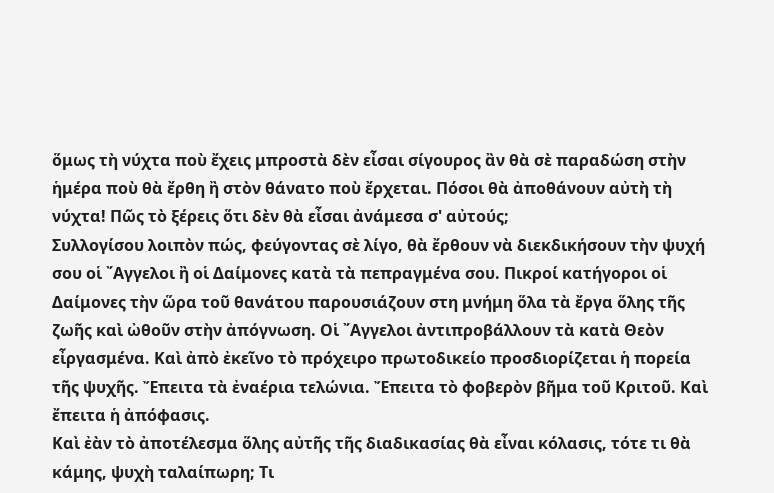ὅμως τὴ νύχτα ποὺ ἔχεις μπροστὰ δὲν εἶσαι σίγουρος ἂν θὰ σὲ παραδώση στὴν ἡμέρα ποὺ θὰ ἔρθη ἢ στὸν θάνατο ποὺ ἔρχεται. Πόσοι θὰ ἀποθάνουν αὐτὴ τὴ νύχτα! Πῶς τὸ ξέρεις ὅτι δὲν θὰ εἶσαι ἀνάμεσα σ' αὐτούς;
Συλλογίσου λοιπὸν πώς, φεύγοντας σὲ λίγο, θὰ ἔρθουν νὰ διεκδικήσουν τὴν ψυχή σου οἱ ῎Αγγελοι ἢ οἱ Δαίμονες κατὰ τὰ πεπραγμένα σου. Πικροί κατήγοροι οἱ Δαίμονες τὴν ὥρα τοῦ θανάτου παρουσιάζουν στη μνήμη ὅλα τὰ ἔργα ὅλης τῆς ζωῆς καὶ ὠθοῦν στὴν ἀπόγνωση. Οἱ ῎Αγγελοι ἀντιπροβάλλουν τὰ κατὰ Θεὸν εἶργασμένα. Καὶ ἀπὸ ἐκεῖνο τὸ πρόχειρο πρωτοδικείο προσδιορίζεται ἡ πορεία τῆς ψυχῆς. Ἔπειτα τὰ ἐναέρια τελώνια. Ἔπειτα τὸ φοβερὸν βῆμα τοῦ Κριτοῦ. Καὶ ἔπειτα ἡ ἀπόφασις.
Καὶ ἐὰν τὸ ἀποτέλεσμα ὅλης αὐτῆς τῆς διαδικασίας θὰ εἶναι κόλασις, τότε τι θὰ κάμης, ψυχὴ ταλαίπωρη; Τι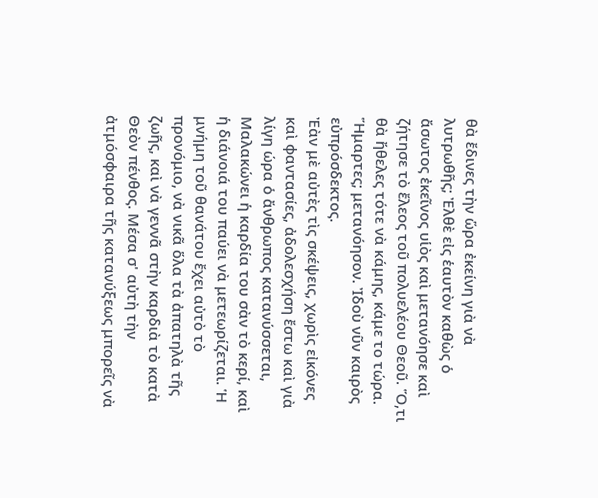θὰ ἔδινες τὴν ὥρα ἐκείνη γιὰ νὰ λυτρωθῆς; Ἐλθὲ εἰς ἑαυτὸν καθὼς ὁ ἄσωτος ἐκεῖνος υἱὸς καὶ μετανόησε καὶ ζήτησε τὸ ἔλεος τοῦ πολυελέου Θεοῦ. Ὅ,τι θὰ ἤθελες τότε νὰ κάμης, κάμε το τώρα. Ἥμαρτες; μετανόησον. Ἰδοὺ νῦν καιρὸς εὐπρόσδεκτος.
Ἐὰν μὲ αὐτὲς τὶς σκέψεις, χωρὶς εἰκόνες καὶ φαντασίες, ἀδολεσχήση ἔστω καὶ γιὰ λίγη ώρα ὁ ἄνθρωπος κατανύσσεται, Μαλακώνει ἡ καρδία του σὰν τὸ κερί, καὶ ἡ διάνοιά του παύει νὰ μετεωρίζεται. Ἡ μνήμη τοῦ θανάτου ἔχει αὐτὸ τὸ προνόμιο, νὰ νικᾶ ὅλα τὰ ἀπατηλὰ τῆς ζωῆς, καὶ νὰ γεννᾶ στὴν καρδιὰ τὸ κατὰ Θεὸν πένθος. Μέσα σ' αὐτὴ τὴν ἀτμόσφαιρα τῆς κατανύξεως μπορεῖς νὰ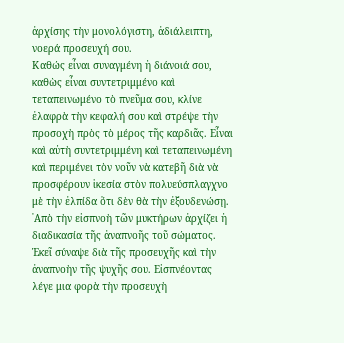ἀρχίσης τὴν μονολόγιστη, ἀδιάλειπτη, νοερά προσευχή σου.
Καθώς εἶναι συναγμένη ἡ διάνοιά σου, καθὼς εἶναι συντετριμμένο καὶ τεταπεινωμένο τὸ πνεῦμα σου, κλίνε ἐλαφρὰ τὴν κεφαλή σου καὶ στρέψε τὴν προσοχὴ πρὸς τὸ μέρος τῆς καρδιᾶς. Εἶναι καὶ αὐτὴ συντετριμμένη καὶ τεταπεινωμένη καὶ περιμένει τὸν νοῦν νὰ κατεβῆ διὰ νὰ προσφέρουν ἱκεσία στὸν πολυεύσπλαγχνο μὲ τὴν ἐλπίδα ὅτι δὲν θὰ τὴν ἐξουδενώσῃ.
᾿Απὸ τὴν εἰσπνοὴ τῶν μυκτήρων ἀρχίζει ἡ διαδικασία τῆς ἀναπνοῆς τοῦ σώματος. Ἐκεῖ σύναψε διὰ τῆς προσευχῆς καὶ τὴν ἀναπνοὴν τῆς ψυχῆς σου. Εἰσπνέοντας λέγε μια φορὰ τὴν προσευχὴ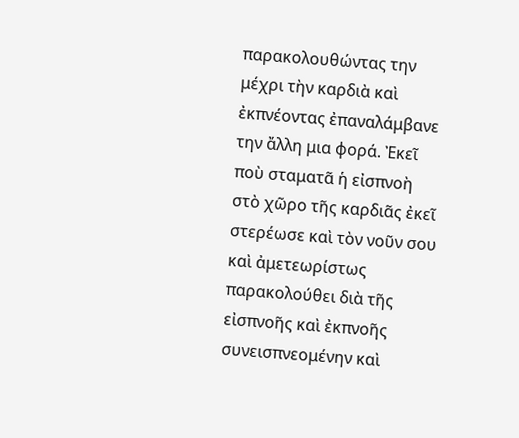παρακολουθώντας την μέχρι τὴν καρδιὰ καὶ ἐκπνέοντας ἐπαναλάμβανε την ἄλλη μια φορά. Ἐκεῖ ποὺ σταματᾶ ἡ εἰσπνοὴ στὸ χῶρο τῆς καρδιᾶς ἐκεῖ στερέωσε καὶ τὸν νοῦν σου καὶ ἀμετεωρίστως παρακολούθει διὰ τῆς εἰσπνοῆς καὶ ἐκπνοῆς συνεισπνεομένην καὶ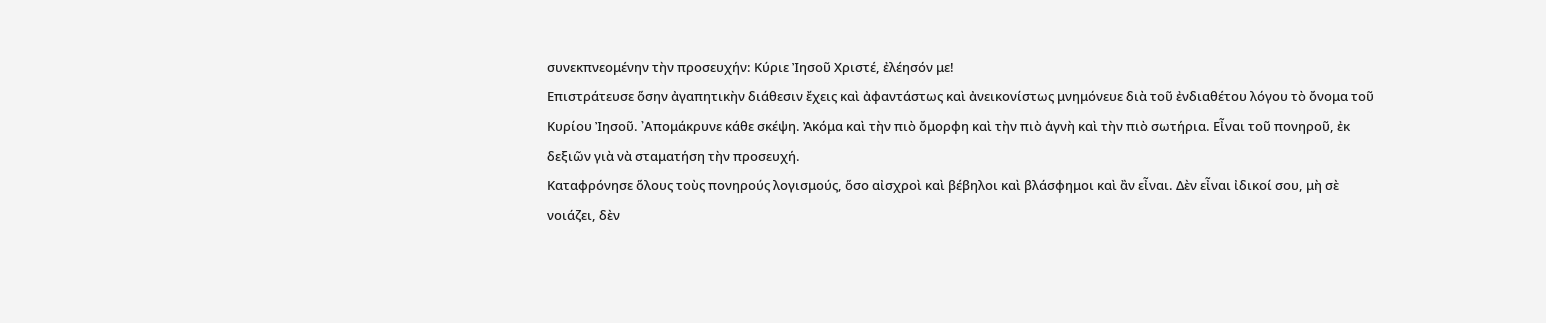συνεκπνεομένην τὴν προσευχήν: Κύριε Ἰησοῦ Χριστέ, ἐλέησόν με!
Επιστράτευσε ὅσην ἀγαπητικὴν διάθεσιν ἔχεις καὶ ἀφαντάστως καὶ ἀνεικονίστως μνημόνευε διὰ τοῦ ἐνδιαθέτου λόγου τὸ ὄνομα τοῦ Κυρίου Ἰησοῦ. ᾿Απομάκρυνε κάθε σκέψη. Ἀκόμα καὶ τὴν πιὸ ὄμορφη καὶ τὴν πιὸ ἁγνὴ καὶ τὴν πιὸ σωτήρια. Εἶναι τοῦ πονηροῦ, ἐκ δεξιῶν γιὰ νὰ σταματήση τὴν προσευχή.
Καταφρόνησε ὅλους τοὺς πονηρούς λογισμούς, ὅσο αἰσχροὶ καὶ βέβηλοι καὶ βλάσφημοι καὶ ἂν εἶναι. Δὲν εἶναι ἰδικοί σου, μὴ σὲ νοιάζει, δὲν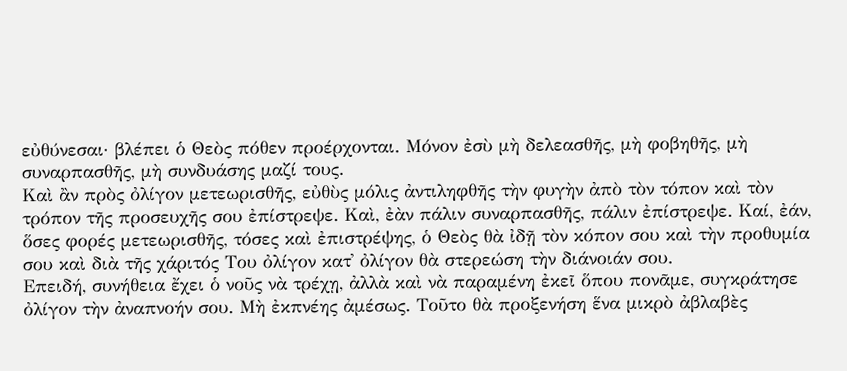εὐθύνεσαι· βλέπει ὁ Θεὸς πόθεν προέρχονται. Μόνον ἐσὺ μὴ δελεασθῆς, μὴ φοβηθῆς, μὴ συναρπασθῆς, μὴ συνδυάσης μαζί τους.
Καὶ ἂν πρὸς ὀλίγον μετεωρισθῆς, εὐθὺς μόλις ἀντιληφθῆς τὴν φυγὴν ἀπὸ τὸν τόπον καὶ τὸν τρόπον τῆς προσευχῆς σου ἐπίστρεψε. Καὶ, ἐὰν πάλιν συναρπασθῆς, πάλιν ἐπίστρεψε. Καί, ἐάν, ὅσες φορές μετεωρισθῆς, τόσες καὶ ἐπιστρέψης, ὁ Θεὸς θὰ ἰδῇ τὸν κόπον σου καὶ τὴν προθυμία σου καὶ διὰ τῆς χάριτός Του ὀλίγον κατ᾿ ὀλίγον θὰ στερεώση τὴν διάνοιάν σου.
Επειδή, συνήθεια ἔχει ὁ νοῦς νὰ τρέχῃ, ἀλλὰ καὶ νὰ παραμένη ἐκεῖ ὅπου πονᾶμε, συγκράτησε ὀλίγον τὴν ἀναπνοήν σου. Μὴ ἐκπνέης ἀμέσως. Τοῦτο θὰ προξενήση ἕνα μικρὸ ἀβλαβὲς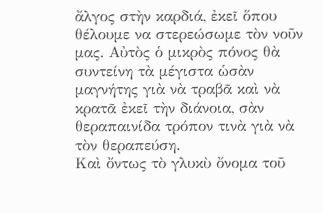ἄλγος στὴν καρδιά, ἐκεῖ ὅπου θέλουμε να στερεώσωμε τὸν νοῦν μας. Αὐτὸς ὁ μικρὸς πόνος θὰ συντείνη τὰ μέγιστα ὡσὰν μαγνήτης γιὰ νὰ τραβᾶ καὶ νὰ κρατᾶ ἐκεῖ τὴν διάνοια, σὰν θεραπαινίδα τρόπον τινὰ γιὰ νὰ τὸν θεραπεύση.
Καὶ ὄντως τὸ γλυκὺ ὄνομα τοῦ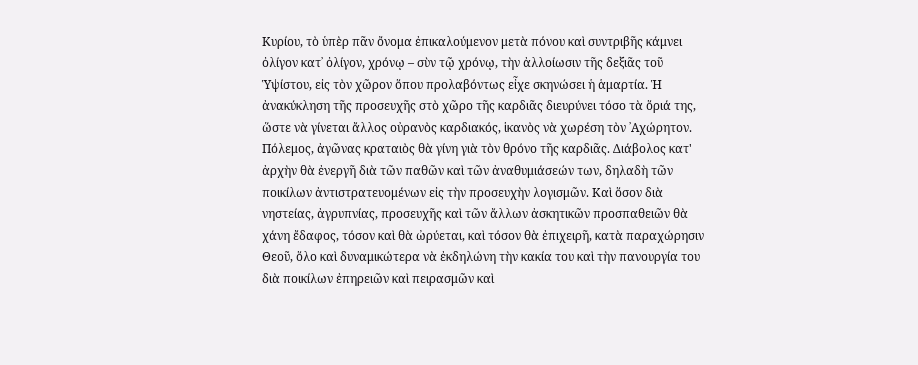Κυρίου, τὸ ὑπὲρ πᾶν ὄνομα ἐπικαλούμενον μετὰ πόνου καὶ συντριβῆς κάμνει ὀλίγον κατ᾿ ὀλίγον, χρόνῳ – σὺν τῷ χρόνῳ, τὴν ἀλλοίωσιν τῆς δεξιᾶς τοῦ Ὑψίστου, εἰς τὸν χῶρον ὅπου προλαβόντως εἶχε σκηνώσει ἡ ἁμαρτία. Ἡ ἀνακύκληση τῆς προσευχῆς στὸ χῶρο τῆς καρδιᾶς διευρύνει τόσο τὰ ὅριά της, ὥστε νὰ γίνεται ἄλλος οὐρανὸς καρδιακός, ἱκανὸς νὰ χωρέση τὸν ᾿Αχώρητον.
Πόλεμος, ἀγῶνας κραταιὸς θὰ γίνη γιὰ τὸν θρόνο τῆς καρδιᾶς. Διάβολος κατ' ἀρχὴν θὰ ἐνεργῆ διὰ τῶν παθῶν καὶ τῶν ἀναθυμιάσεών των, δηλαδὴ τῶν ποικίλων ἀντιστρατευομένων εἰς τὴν προσευχὴν λογισμῶν. Καὶ ὅσον διὰ νηστείας, ἀγρυπνίας, προσευχῆς καὶ τῶν ἄλλων ἀσκητικῶν προσπαθειῶν θὰ χάνη ἔδαφος, τόσον καὶ θὰ ὠρύεται, καὶ τόσον θὰ ἐπιχειρῆ, κατὰ παραχώρησιν Θεοῦ, ὅλο καὶ δυναμικώτερα νὰ ἐκδηλώνη τὴν κακία του καὶ τὴν πανουργία του διὰ ποικίλων ἐπηρειῶν καὶ πειρασμῶν καὶ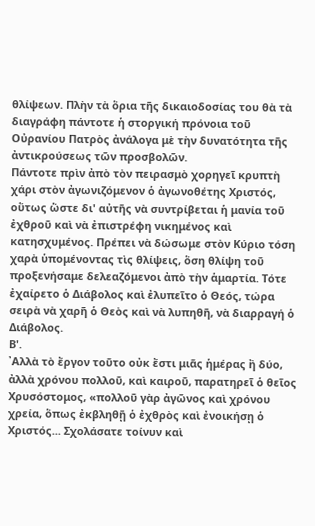θλίψεων. Πλὴν τὰ ὅρια τῆς δικαιοδοσίας του θὰ τὰ διαγράφη πάντοτε ἡ στοργική πρόνοια τοῦ Οὐρανίου Πατρὸς ἀνάλογα μὲ τὴν δυνατότητα τῆς ἀντικρούσεως τῶν προσβολῶν.
Πάντοτε πρὶν ἀπὸ τὸν πειρασμὸ χορηγεῖ κρυπτὴ χάρι στὸν ἀγωνιζόμενον ὁ ἀγωνοθέτης Χριστός, οὕτως ὥστε δι' αὐτῆς νὰ συντρίβεται ἡ μανία τοῦ ἐχθροῦ καὶ νὰ ἐπιστρέφη νικημένος καὶ κατησχυμένος. Πρέπει νὰ δώσωμε στὸν Κύριο τόση χαρὰ ὑπομένοντας τὶς θλίψεις, ὅση θλίψη τοῦ προξενήσαμε δελεαζόμενοι ἀπὸ τὴν ἁμαρτία. Τότε ἐχαίρετο ὁ Διάβολος καὶ ἐλυπεῖτο ὁ Θεός, τώρα σειρὰ νὰ χαρῆ ὁ Θεὸς καὶ νὰ λυπηθῆ, νὰ διαρραγή ὁ Διάβολος.
Β'.
᾿Αλλὰ τὸ ἔργον τοῦτο οὐκ ἔστι μιᾶς ἡμέρας ἢ δύο, ἀλλὰ χρόνου πολλοῦ, καὶ καιροῦ, παρατηρεῖ ὁ θεῖος Χρυσόστομος, «πολλοῦ γὰρ ἀγῶνος καὶ χρόνου χρεία, ὅπως ἐκβληθῇ ὁ ἐχθρὸς καὶ ἐνοικήσῃ ὁ Χριστός... Σχολάσατε τοίνυν καὶ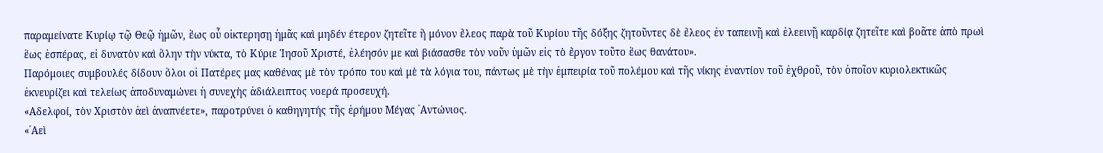παραμείνατε Κυρίῳ τῷ Θεῷ ἡμῶν, ἕως οὗ οἰκτερησῃ ἡμᾶς καὶ μηδέν έτερον ζητεῖτε ἢ μόνον ἔλεος παρὰ τοῦ Κυρίου τῆς δόξης ζητοῦντες δὲ ἔλεος ἐν ταπεινῇ καὶ ἐλεεινῇ καρδίᾳ ζητεῖτε καὶ βοᾶτε ἀπὸ πρωὶ ἕως ἑσπέρας, εἰ δυνατὸν καὶ ὅλην τὴν νύκτα, τὸ Κύριε Ἰησοῦ Χριστέ, ἐλέησόν με καὶ βιάσασθε τὸν νοῦν ὑμῶν εἰς τὸ ἔργον τοῦτο ἕως θανάτου».
Παρόμοιες συμβουλές δίδουν ὅλοι οἱ Πατέρες μας καθένας μὲ τὸν τρόπο του καὶ μὲ τὰ λόγια του, πάντως μὲ τὴν ἐμπειρία τοῦ πολέμου καὶ τῆς νίκης ἐναντίον τοῦ ἐχθροῦ, τὸν ὁποῖον κυριολεκτικῶς ἐκνευρίζει καὶ τελείως ἀποδυναμώνει ἡ συνεχὴς ἀδιάλειπτος νοερά προσευχή.
«Αδελφοί, τὸν Χριστὸν ἀεὶ ἀναπνέετε», παροτρύνει ὁ καθηγητής τῆς ἐρήμου Μέγας ᾿Αντώνιος.
«᾿Αεὶ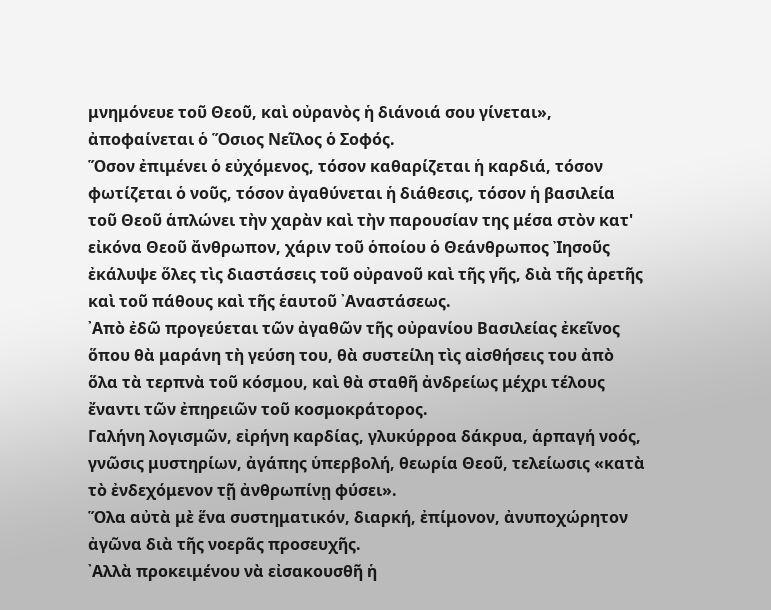μνημόνευε τοῦ Θεοῦ, καὶ οὐρανὸς ἡ διάνοιά σου γίνεται», ἀποφαίνεται ὁ Ὅσιος Νεῖλος ὁ Σοφός.
Ὅσον ἐπιμένει ὁ εὐχόμενος, τόσον καθαρίζεται ἡ καρδιά, τόσον φωτίζεται ὁ νοῦς, τόσον ἀγαθύνεται ἡ διάθεσις, τόσον ἡ βασιλεία τοῦ Θεοῦ ἁπλώνει τὴν χαρὰν καὶ τὴν παρουσίαν της μέσα στὸν κατ' εἰκόνα Θεοῦ ἄνθρωπον, χάριν τοῦ ὁποίου ὁ Θεάνθρωπος Ἰησοῦς ἐκάλυψε ὅλες τὶς διαστάσεις τοῦ οὐρανοῦ καὶ τῆς γῆς, διὰ τῆς ἀρετῆς καὶ τοῦ πάθους καὶ τῆς ἑαυτοῦ ᾿Αναστάσεως.
᾿Απὸ ἐδῶ προγεύεται τῶν ἀγαθῶν τῆς οὐρανίου Βασιλείας ἐκεῖνος ὅπου θὰ μαράνη τὴ γεύση του, θὰ συστείλη τὶς αἰσθήσεις του ἀπὸ ὅλα τὰ τερπνὰ τοῦ κόσμου, καὶ θὰ σταθῆ ἀνδρείως μέχρι τέλους ἔναντι τῶν ἐπηρειῶν τοῦ κοσμοκράτορος.
Γαλήνη λογισμῶν, εἰρήνη καρδίας, γλυκύρροα δάκρυα, ἁρπαγή νοός, γνῶσις μυστηρίων, ἀγάπης ὑπερβολή, θεωρία Θεοῦ, τελείωσις «κατὰ τὸ ἐνδεχόμενον τῇ ἀνθρωπίνῃ φύσει».
Ὅλα αὐτὰ μὲ ἕνα συστηματικόν, διαρκή, ἐπίμονον, ἀνυποχώρητον ἀγῶνα διὰ τῆς νοερᾶς προσευχῆς.
᾿Αλλὰ προκειμένου νὰ εἰσακουσθῆ ἡ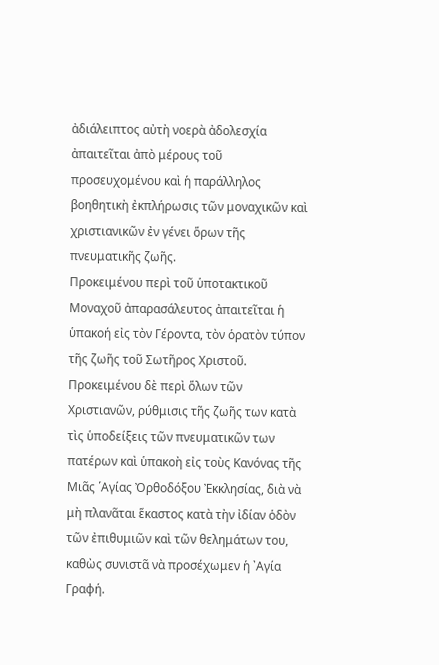ἀδιάλειπτος αὐτὴ νοερὰ ἀδολεσχία ἀπαιτεῖται ἀπὸ μέρους τοῦ προσευχομένου καὶ ἡ παράλληλος βοηθητικὴ ἐκπλήρωσις τῶν μοναχικῶν καὶ χριστιανικῶν ἐν γένει ὅρων τῆς πνευματικῆς ζωῆς.
Προκειμένου περὶ τοῦ ὑποτακτικοῦ Μοναχοῦ ἀπαρασάλευτος ἀπαιτεῖται ἡ ὑπακοή εἰς τὸν Γέροντα, τὸν ὁρατὸν τύπον τῆς ζωῆς τοῦ Σωτῆρος Χριστοῦ. Προκειμένου δὲ περὶ ὅλων τῶν Χριστιανῶν, ρύθμισις τῆς ζωῆς των κατὰ τὶς ὑποδείξεις τῶν πνευματικῶν των πατέρων καὶ ὑπακοὴ εἰς τοὺς Κανόνας τῆς Μιᾶς ῾Αγίας Ὀρθοδόξου Ἐκκλησίας, διὰ νὰ μὴ πλανᾶται ἕκαστος κατὰ τὴν ἰδίαν ὁδὸν τῶν ἐπιθυμιῶν καὶ τῶν θελημάτων του, καθὼς συνιστᾶ νὰ προσέχωμεν ἡ ᾿Αγία Γραφή.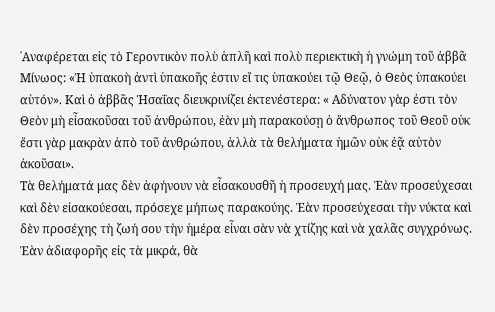᾿Αναφέρεται εἰς τὸ Γεροντικὸν πολὺ ἁπλῆ καὶ πολὺ περιεκτικὴ ἡ γνώμη τοῦ ἀββᾶ Μίνωος: «Ἡ ὑπακοὴ ἀντὶ ὑπακοῆς ἐστιν εἴ τις ὑπακούει τῷ Θεῷ, ὁ Θεὸς ὑπακούει αὑτόν». Καὶ ὁ ἀββᾶς Ἡσαΐας διευκρινίζει ἐκτενέστερα: « Αδύνατον γὰρ ἐστι τὸν Θεὸν μὴ εἶσακοῦσαι τοῦ ἀνθρώπου, ἐὰν μὴ παρακούσῃ ὁ ἄνθρωπος τοῦ Θεοῦ οὐκ ἔστι γὰρ μακρὰν ἀπὸ τοῦ ἀνθρώπου, ἀλλὰ τὰ θελήματα ἡμῶν οὐκ ἐᾷ αὐτὸν ἀκοῦσαι».
Τὰ θελήματά μας δὲν ἀφήνουν νὰ εἶσακουσθῆ ἡ προσευχή μας. Ἐὰν προσεύχεσαι καὶ δὲν εἰσακούεσαι, πρόσεχε μήπως παρακούης. Ἐὰν προσεύχεσαι τὴν νύκτα καὶ δὲν προσέχης τὴ ζωή σου τὴν ἡμέρα εἶναι σὰν νὰ χτίζης καὶ νὰ χαλᾶς συγχρόνως. Ἐὰν ἀδιαφορῆς εἰς τὰ μικρά, θὰ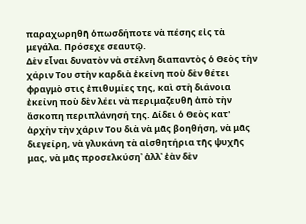παραχωρηθῆ ὁπωσδήποτε νὰ πέσης εἰς τὰ μεγάλα. Πρόσεχε σεαυτῷ.
Δὲν εἶναι δυνατὸν νὰ στέλνη διαπαντὸς ὁ Θεὸς τὴν χάριν Του στὴν καρδιὰ ἐκείνη ποὺ δὲν θέτει φραγμὸ στις ἐπιθυμίες της, καὶ στὴ διάνοια ἐκείνη ποὺ δὲν λέει νὰ περιμαζευθῆ ἀπὸ τὴν ἄσκοπη περιπλάνησή της. Δίδει ὁ Θεὸς κατ' ἀρχὴν τὴν χάριν Του διὰ νὰ μᾶς βοηθήση, νὰ μᾶς διεγείρη, νὰ γλυκάνη τὰ αἰσθητήρια τῆς ψυχῆς μας, νὰ μᾶς προσελκύση᾿ ἀλλ᾽ ἐὰν δὲν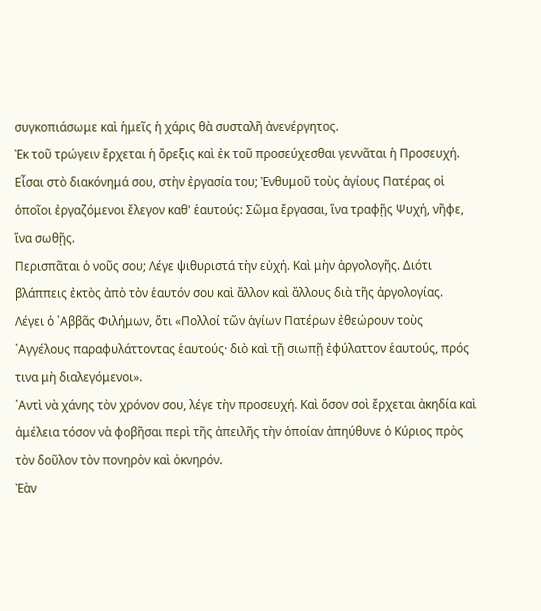συγκοπιάσωμε καὶ ἡμεῖς ἡ χάρις θὰ συσταλῆ ἀνενέργητος.
Ἐκ τοῦ τρώγειν ἔρχεται ἡ ὄρεξις καὶ ἐκ τοῦ προσεύχεσθαι γεννᾶται ἡ Προσευχή. Εἶσαι στὸ διακόνημά σου, στὴν ἐργασία του; Ἐνθυμοῦ τοὺς ἁγίους Πατέρας οἱ ὁποῖοι ἐργαζόμενοι ἔλεγον καθ' ἑαυτούς: Σῶμα ἔργασαι, ἵνα τραφῇς Ψυχή, νῆφε, ἵνα σωθῇς.
Περισπᾶται ὁ νοῦς σου; Λέγε ψιθυριστά τὴν εὐχή. Καὶ μὴν ἀργολογῆς. Διότι βλάππεις ἐκτὸς ἀπὸ τὸν ἑαυτόν σου καὶ ἄλλον καὶ ἄλλους διὰ τῆς ἀργολογίας.
Λέγει ὁ ᾿Αββᾶς Φιλήμων, ὅτι «Πολλοί τῶν ἁγίων Πατέρων ἐθεώρουν τοὺς ᾿Αγγέλους παραφυλάττοντας ἑαυτούς· διὸ καὶ τῇ σιωπῇ ἐφύλαττον ἑαυτούς, πρός τινα μὴ διαλεγόμενοι».
᾿Αντὶ νὰ χάνης τὸν χρόνον σου, λέγε τὴν προσευχή. Καὶ ὅσον σοὶ ἔρχεται ἀκηδία καὶ ἀμέλεια τόσον νὰ φοβῆσαι περὶ τῆς ἀπειλῆς τὴν ὁποίαν ἀπηύθυνε ὁ Κύριος πρὸς τὸν δοῦλον τὸν πονηρὸν καὶ ὀκνηρόν.
Ἐὰν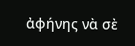ἀφήνης νὰ σὲ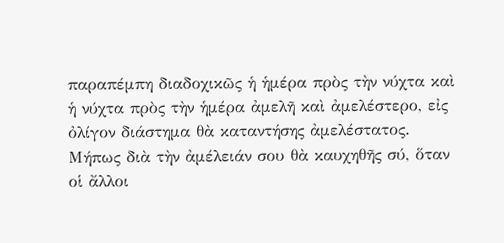παραπέμπη διαδοχικῶς ἡ ἡμέρα πρὸς τὴν νύχτα καὶ ἡ νύχτα πρὸς τὴν ἡμέρα ἀμελῆ καὶ ἀμελέστερο, εἰς ὀλίγον διάστημα θὰ καταντήσης ἀμελέστατος. Μήπως διὰ τὴν ἀμέλειάν σου θὰ καυχηθῆς σύ, ὅταν οἱ ἄλλοι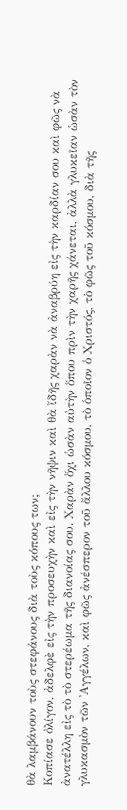θὰ λαμβάνουν τοὺς στεφάνους διὰ τοὺς κόπους των;
Κοπίασε ὀλίγον, ἀδελφὲ εἰς τὴν προσευχὴν καὶ εἰς τὴν νῆψιν καὶ θὰ ἴδῆς χαρὰν νὰ ἀναβρύη εἰς τὴν καρδίαν σου καὶ φῶς νὰ ἀνατέλλη εἰς τὸ τὸ στερέωμα τῆς διανοίας σου. Χαρὰν ὄχι ὡσὰν αὐτὴν ὅπου πρὶν τὴν χαρῆς χάνεται, ἀλλὰ γλυκεῖαν ὡσὰν τὸν γλυκασμὸν τῶν ᾿Αγγέλων, καὶ φῶς ἀνέσπερον τοῦ ἄλλου κόσμου, τὸ ὁποῖον ὁ Χριστός, τὸ φῶς τοῦ κόσμου, διὰ τῆς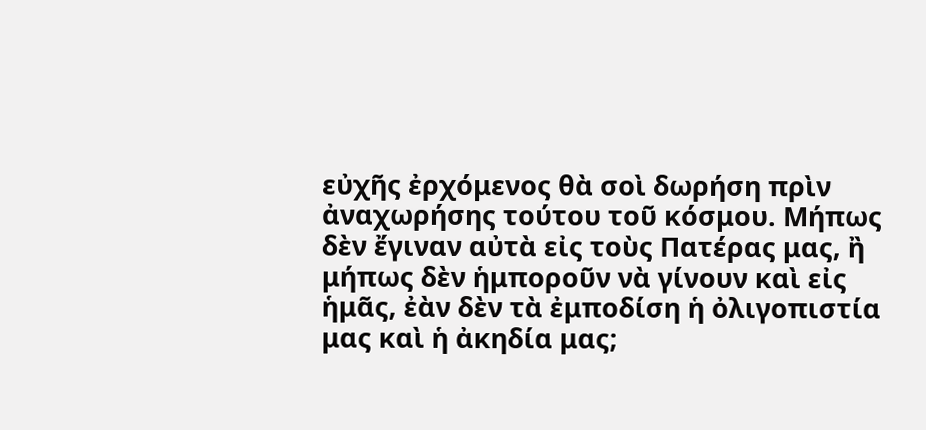εὐχῆς ἐρχόμενος θὰ σοὶ δωρήση πρὶν ἀναχωρήσης τούτου τοῦ κόσμου. Μήπως δὲν ἔγιναν αὐτὰ εἰς τοὺς Πατέρας μας, ἢ μήπως δὲν ἡμποροῦν νὰ γίνουν καὶ εἰς ἡμᾶς, ἐὰν δὲν τὰ ἐμποδίση ἡ ὀλιγοπιστία μας καὶ ἡ ἀκηδία μας;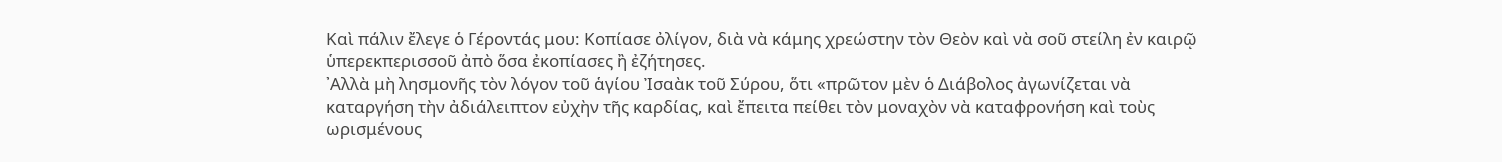Καὶ πάλιν ἔλεγε ὁ Γέροντάς μου: Κοπίασε ὀλίγον, διὰ νὰ κάμης χρεώστην τὸν Θεὸν καὶ νὰ σοῦ στείλη ἐν καιρῷ ὑπερεκπερισσοῦ ἀπὸ ὅσα ἐκοπίασες ἢ ἐζήτησες.
᾿Αλλὰ μὴ λησμονῆς τὸν λόγον τοῦ ἁγίου Ἰσαὰκ τοῦ Σύρου, ὅτι «πρῶτον μὲν ὁ Διάβολος ἀγωνίζεται νὰ καταργήση τὴν ἀδιάλειπτον εὐχὴν τῆς καρδίας, καὶ ἔπειτα πείθει τὸν μοναχὸν νὰ καταφρονήση καὶ τοὺς ωρισμένους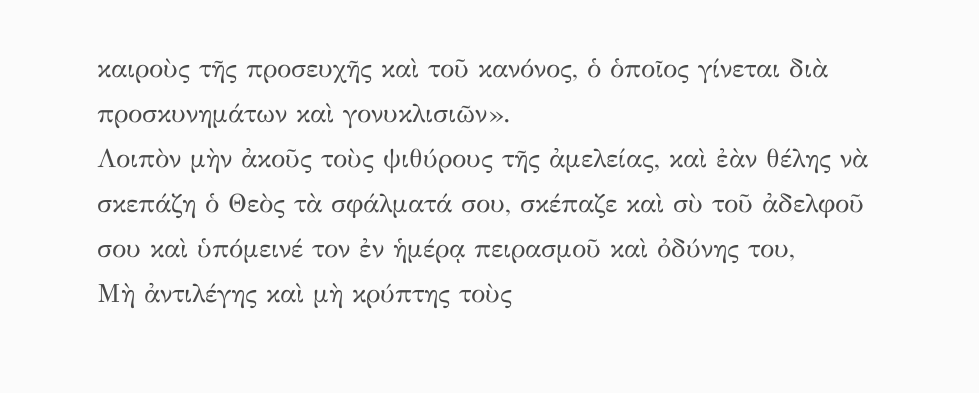καιροὺς τῆς προσευχῆς καὶ τοῦ κανόνος, ὁ ὁποῖος γίνεται διὰ προσκυνημάτων καὶ γονυκλισιῶν».
Λοιπὸν μὴν ἀκοῦς τοὺς ψιθύρους τῆς ἀμελείας, καὶ ἐὰν θέλης νὰ σκεπάζη ὁ Θεὸς τὰ σφάλματά σου, σκέπαζε καὶ σὺ τοῦ ἀδελφοῦ σου καὶ ὑπόμεινέ τον ἐν ἡμέρᾳ πειρασμοῦ καὶ ὀδύνης του,
Μὴ ἀντιλέγης καὶ μὴ κρύπτης τοὺς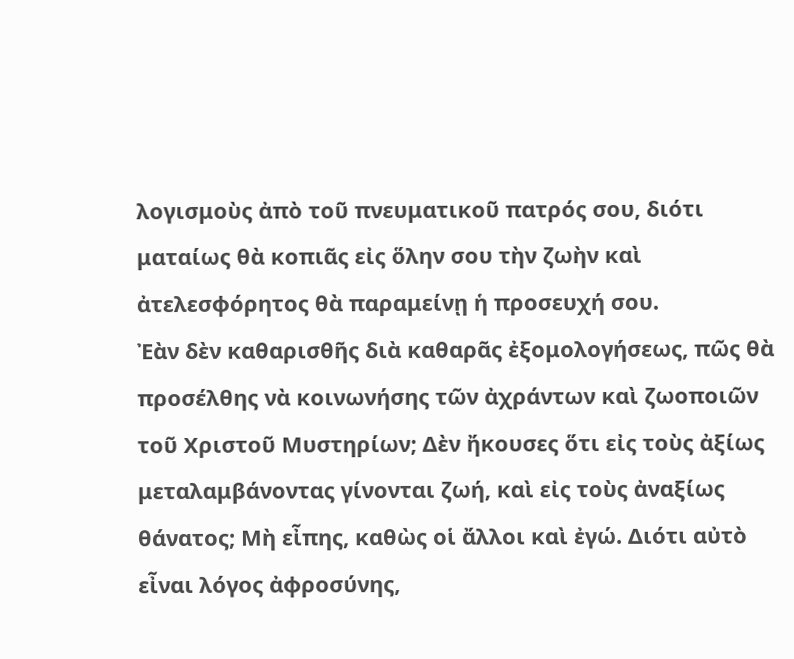λογισμοὺς ἀπὸ τοῦ πνευματικοῦ πατρός σου, διότι ματαίως θὰ κοπιᾶς εἰς ὅλην σου τὴν ζωὴν καὶ ἀτελεσφόρητος θὰ παραμείνῃ ἡ προσευχή σου.
Ἐὰν δὲν καθαρισθῆς διὰ καθαρᾶς ἐξομολογήσεως, πῶς θὰ προσέλθης νὰ κοινωνήσης τῶν ἀχράντων καὶ ζωοποιῶν τοῦ Χριστοῦ Μυστηρίων; Δὲν ἤκουσες ὅτι εἰς τοὺς ἀξίως μεταλαμβάνοντας γίνονται ζωή, καὶ εἰς τοὺς ἀναξίως θάνατος; Μὴ εἶπης, καθὼς οἱ ἄλλοι καὶ ἐγώ. Διότι αὐτὸ εἶναι λόγος ἀφροσύνης,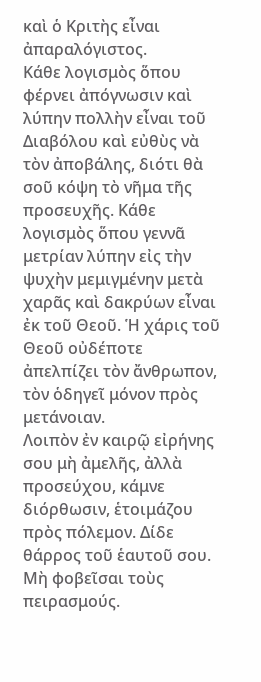καὶ ὁ Κριτὴς εἶναι ἀπαραλόγιστος.
Κάθε λογισμὸς ὅπου φέρνει ἀπόγνωσιν καὶ λύπην πολλὴν εἶναι τοῦ Διαβόλου καὶ εὐθὺς νὰ τὸν ἀποβάλης, διότι θὰ σοῦ κόψη τὸ νῆμα τῆς προσευχῆς. Κάθε λογισμὸς ὅπου γεννᾶ μετρίαν λύπην εἰς τὴν ψυχὴν μεμιγμένην μετὰ χαρᾶς καὶ δακρύων εἶναι ἐκ τοῦ Θεοῦ. Ἡ χάρις τοῦ Θεοῦ οὐδέποτε ἀπελπίζει τὸν ἄνθρωπον, τὸν ὁδηγεῖ μόνον πρὸς μετάνοιαν.
Λοιπὸν ἐν καιρῷ εἰρήνης σου μὴ ἀμελῆς, ἀλλὰ προσεύχου, κάμνε διόρθωσιν, ἑτοιμάζου πρὸς πόλεμον. Δίδε θάρρος τοῦ ἑαυτοῦ σου. Μὴ φοβεῖσαι τοὺς πειρασμούς.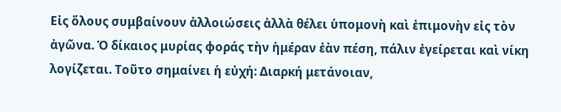Εἰς ὅλους συμβαίνουν ἀλλοιώσεις ἀλλὰ θέλει ὑπομονὴ καὶ ἐπιμονὴν εἰς τὸν ἀγῶνα. Ὁ δίκαιος μυρίας φοράς τὴν ἡμέραν ἐὰν πέση, πάλιν ἐγείρεται καὶ νίκη λογίζεται. Τοῦτο σημαίνει ἡ εὐχή: Διαρκή μετάνοιαν,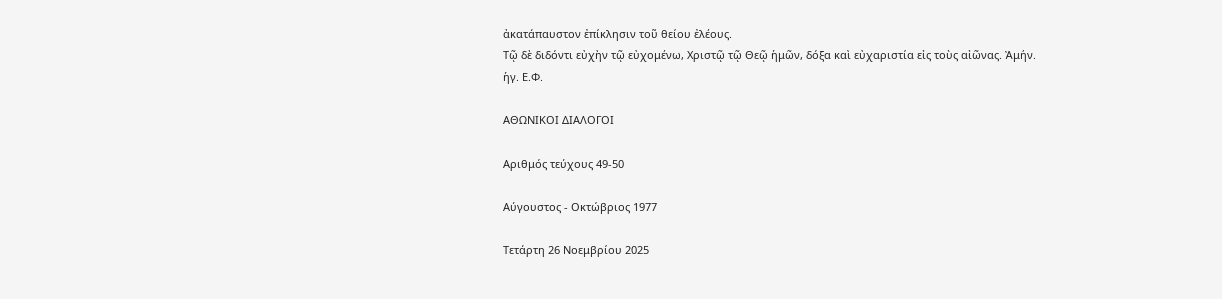ἀκατάπαυστον ἐπίκλησιν τοῦ θείου ἐλέους.
Τῷ δὲ διδόντι εὐχὴν τῷ εὐχομένω, Χριστῷ τῷ Θεῷ ἡμῶν, δόξα καὶ εὐχαριστία εἰς τοὺς αἰῶνας. Ἀμήν.
ἡγ. Ε.Φ.

ΑΘΩΝΙΚΟΙ ΔΙΑΛΟΓΟΙ

Αριθμός τεύχους 49-50

Αύγουστος - Οκτώβριος 1977

Τετάρτη 26 Νοεμβρίου 2025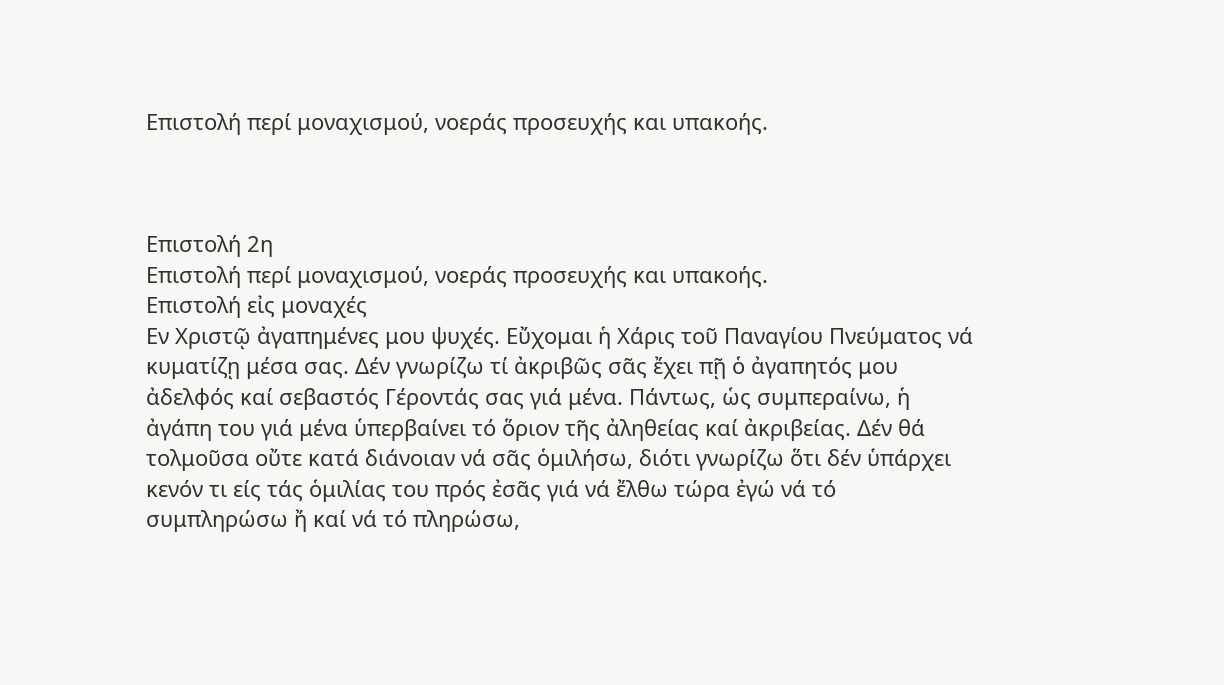Επιστολή περί μοναχισμού, νοεράς προσευχής και υπακοής.



Επιστολή 2η
Επιστολή περί μοναχισμού, νοεράς προσευχής και υπακοής.
Επιστολή εἰς μοναχές
Εν Χριστῷ ἀγαπημένες μου ψυχές. Εὔχομαι ἡ Χάρις τοῦ Παναγίου Πνεύματος νά κυματίζῃ μέσα σας. Δέν γνωρίζω τί ἀκριβῶς σᾶς ἔχει πῇ ὁ ἀγαπητός μου ἀδελφός καί σεβαστός Γέροντάς σας γιά μένα. Πάντως, ὡς συμπεραίνω, ἡ ἀγάπη του γιά μένα ὑπερβαίνει τό ὅριον τῆς ἀληθείας καί ἀκριβείας. Δέν θά τολμοῦσα οὔτε κατά διάνοιαν νά σᾶς ὁμιλήσω, διότι γνωρίζω ὅτι δέν ὑπάρχει κενόν τι είς τάς ὁμιλίας του πρός ἐσᾶς γιά νά ἔλθω τώρα ἐγώ νά τό συμπληρώσω ἤ καί νά τό πληρώσω,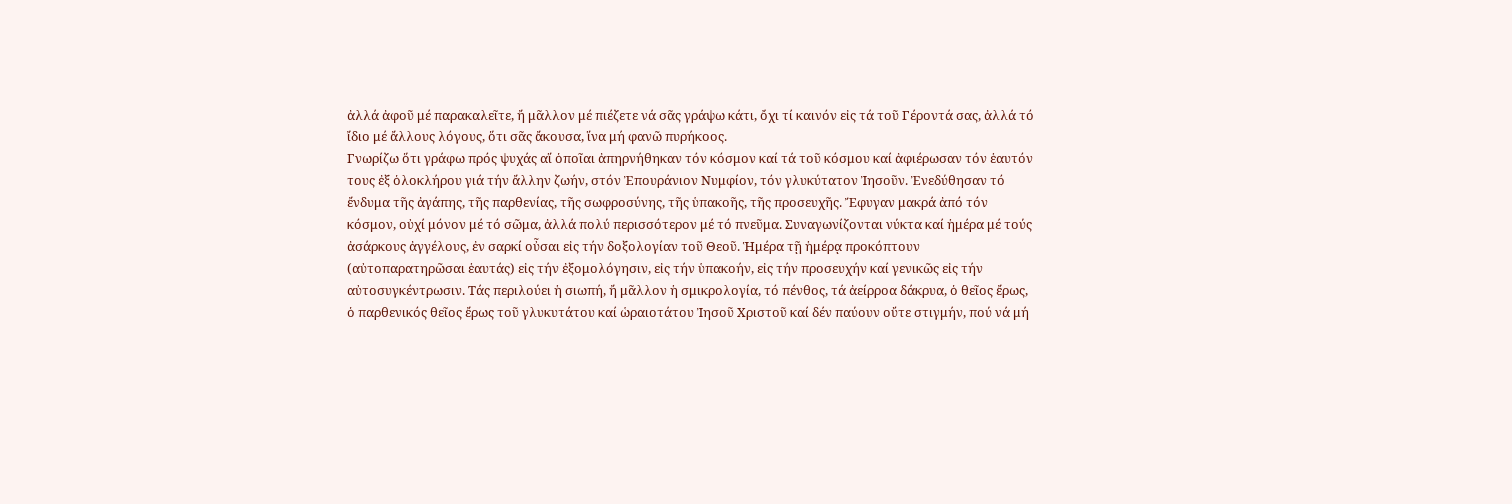ἀλλά ἀφοῦ μέ παρακαλεῖτε, ἤ μᾶλλον μέ πιέζετε νά σᾶς γράψω κάτι, ὄχι τί καινόν εἰς τά τοῦ Γέροντά σας, ἀλλά τό ἴδιο μέ ἄλλους λόγους, ὅτι σᾶς ἄκουσα, ἵνα μή φανῶ πυρήκοος.
Γνωρίζω ὅτι γράφω πρός ψυχάς αἵ ὁποῖαι ἀπηρνήθηκαν τόν κόσμον καί τά τοῦ κόσμου καί ἀφιέρωσαν τόν ἑαυτόν τους ἐξ ὁλοκλήρου γιά τήν ἄλλην ζωήν, στόν Ἐπουράνιον Νυμφίον, τόν γλυκύτατον Ἰησοῦν. Ἐνεδύθησαν τό ἔνδυμα τῆς ἀγάπης, τῆς παρθενίας, τῆς σωφροσύνης, τῆς ὑπακοῆς, τῆς προσευχῆς. Ἔφυγαν μακρά ἀπό τόν κόσμον, οὐχί μόνον μέ τό σῶμα, ἀλλά πολύ περισσότερον μέ τό πνεῦμα. Συναγωνίζονται νύκτα καί ἡμέρα μέ τούς ἀσάρκους ἀγγέλους, ἐν σαρκί οὖσαι εἰς τήν δοξολογίαν τοῦ Θεοῦ. Ἡμέρα τῇ ἡμέρᾳ προκόπτουν (αὐτοπαρατηρῶσαι ἑαυτάς) εἰς τήν ἐξομολόγησιν, εἰς τήν ὑπακοήν, εἰς τήν προσευχήν καί γενικῶς εἰς τήν αὐτοσυγκέντρωσιν. Τάς περιλούει ἡ σιωπή, ἤ μᾶλλον ἡ σμικρολογία, τό πένθος, τά ἀείρροα δάκρυα, ὁ θεῖος ἔρως, ὁ παρθενικός θεῖος ἔρως τοῦ γλυκυτάτου καί ὡραιοτάτου Ἰησοῦ Χριστοῦ καί δέν παύουν οὔτε στιγμήν, πού νά μή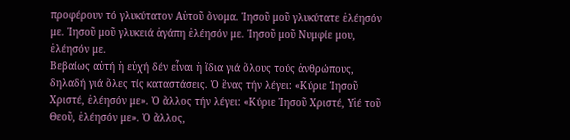προφέρουν τό γλυκύτατον Αὐτοῦ ὄνομα. Ἰησοῦ μοῦ γλυκύτατε ἐλέησόν με. Ἰησοῦ μοῦ γλυκειά ἀγάπη ἐλέησόν με. Ἰησοῦ μοῦ Νυμφίε μου, ἐλέησόν με.
Βεβαίως αὐτή ἡ εὐχή δέν εἶναι ἡ ἴδια γιά ὅλους τούς ἀνθρώπους, δηλαδή γιά ὅλες τίς καταστάσεις. Ὁ ἕνας τήν λέγει: «Κύριε Ἰησοῦ Χριστέ, ἐλέησόν με». Ὁ ἄλλος τήν λέγει: «Κύριε Ἰησοῦ Χριστέ, Υἱέ τοῦ Θεοῦ, ἐλέησόν με». Ὁ ἄλλος,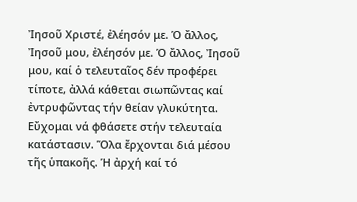Ἰησοῦ Χριστέ, ἐλέησόν με. Ὁ ἄλλος, Ἰησοῦ μου, ἐλέησόν με. Ὁ ἄλλος, Ἰησοῦ μου, καί ὁ τελευταῖος δέν προφέρει τίποτε, ἀλλά κάθεται σιωπῶντας καί ἐντρυφῶντας τήν θείαν γλυκύτητα. Εὔχομαι νά φθάσετε στήν τελευταία κατάστασιν. Ὅλα ἔρχονται διά μέσου τῆς ὑπακοῆς. Ἡ ἀρχή καί τό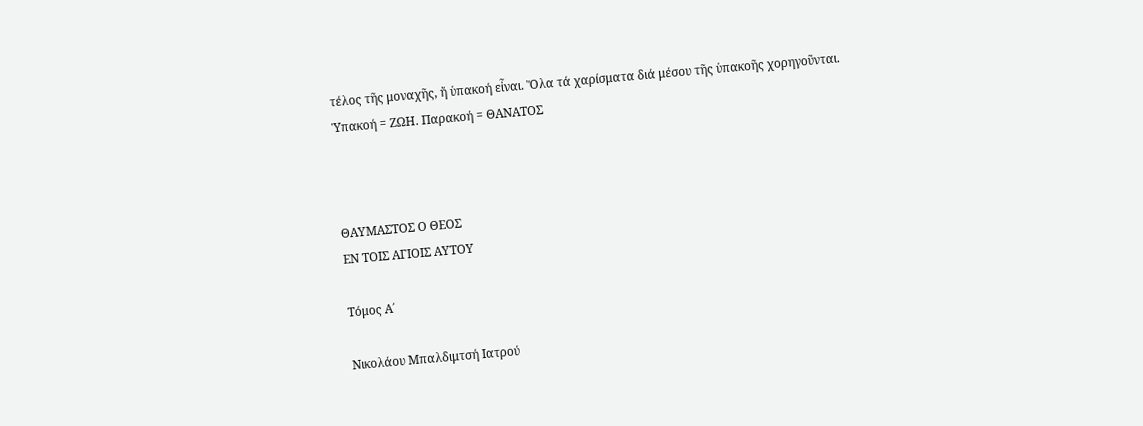τέλος τῆς μοναχῆς, ἤ ὑπακοή εἶναι. Ὅλα τά χαρίσματα διά μέσου τῆς ὑπακοῆς χορηγοῦνται.
Ὑπακοή = ΖΩΗ. Παρακοή = ΘΑΝΑΤΟΣ



ΘΑΥΜΑΣΤΟΣ Ο ΘΕΟΣ
ΕΝ ΤΟΙΣ ΑΓΙΟΙΣ ΑΥΤΟΥ

Τόμος Α΄

Νικολάου Μπαλδιμτσή Ιατρού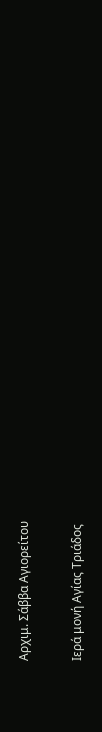Αρχιμ. Σάββα Αγιορείτου

Ιερά μονή Αγίας Τριάδος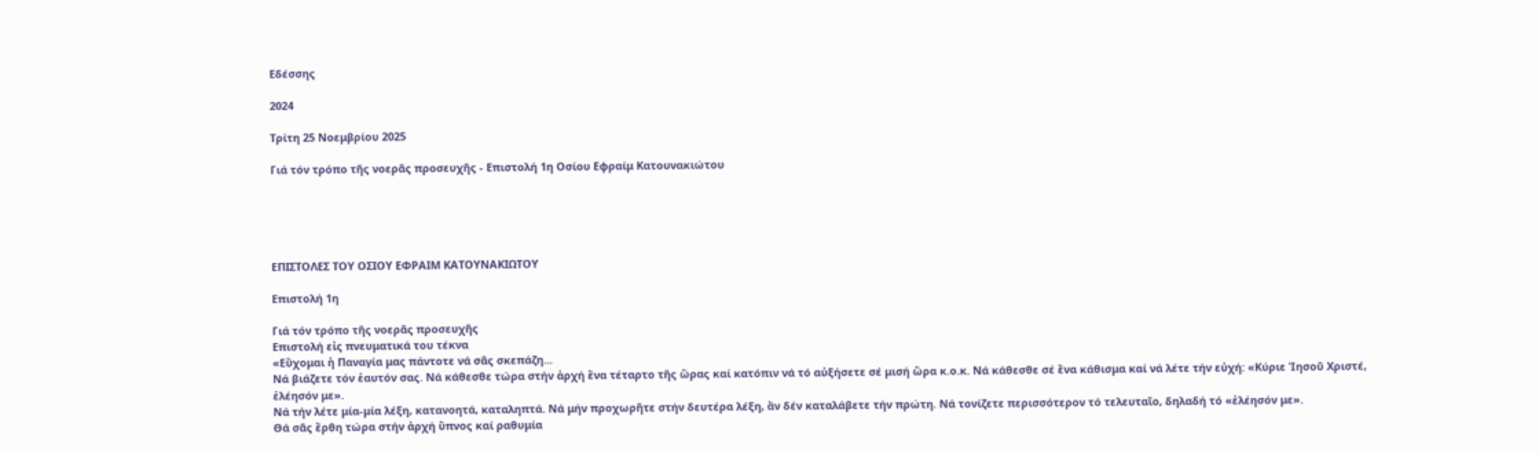Εδέσσης

2024

Τρίτη 25 Νοεμβρίου 2025

Γιά τόν τρόπο τῆς νοερᾶς προσευχῆς - Επιστολή 1η Οσίου Εφραίμ Κατουνακιώτου





ΕΠΙΣΤΟΛΕΣ ΤΟΥ ΟΣΙΟΥ ΕΦΡΑΙΜ ΚΑΤΟΥΝΑΚΙΩΤΟΥ

Επιστολή 1η

Γιά τόν τρόπο τῆς νοερᾶς προσευχῆς
Επιστολή εἰς πνευματικά του τέκνα
«Εὔχομαι ἡ Παναγία μας πάντοτε νά σᾶς σκεπάζη...
Νά βιάζετε τόν ἑαυτόν σας. Νά κάθεσθε τώρα στήν ἀρχή ἕνα τέταρτο τῆς ὥρας καί κατόπιν νά τό αὐξήσετε σέ μισή ὥρα κ.ο.κ. Νά κάθεσθε σέ ἕνα κάθισμα καί νά λέτε τήν εὐχή: «Κύριε Ἰησοῦ Χριστέ, ἐλέησόν με».
Νά τήν λέτε μία-μία λέξη, κατανοητά, καταληπτά. Νά μήν προχωρῆτε στήν δευτέρα λέξη, ἄν δέν καταλάβετε τήν πρώτη. Νά τονίζετε περισσότερον τό τελευταῖο, δηλαδή τό «ἐλέησόν με».
Θά σᾶς ἔρθη τώρα στήν ἀρχή ὕπνος καί ραθυμία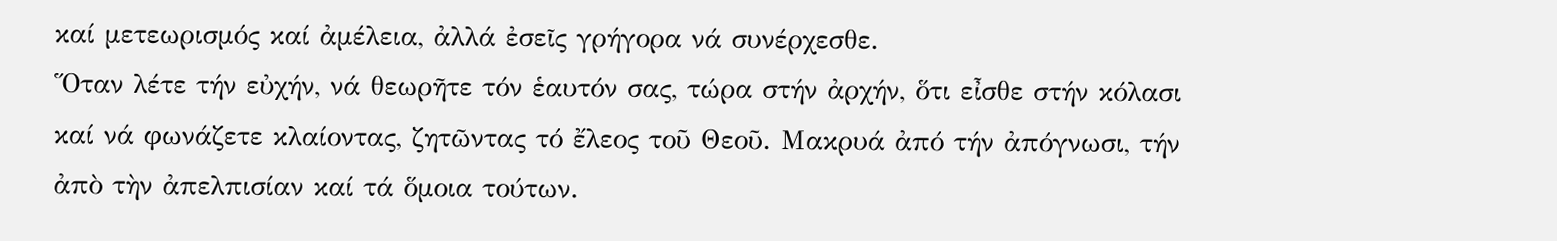καί μετεωρισμός καί ἀμέλεια, ἀλλά ἐσεῖς γρήγορα νά συνέρχεσθε.
Ὅταν λέτε τήν εὐχήν, νά θεωρῆτε τόν ἑαυτόν σας, τώρα στήν ἀρχήν, ὅτι εἶσθε στήν κόλασι καί νά φωνάζετε κλαίοντας, ζητῶντας τό ἔλεος τοῦ Θεοῦ. Μακρυά ἀπό τήν ἀπόγνωσι, τήν ἀπὸ τὴν ἀπελπισίαν καί τά ὅμοια τούτων.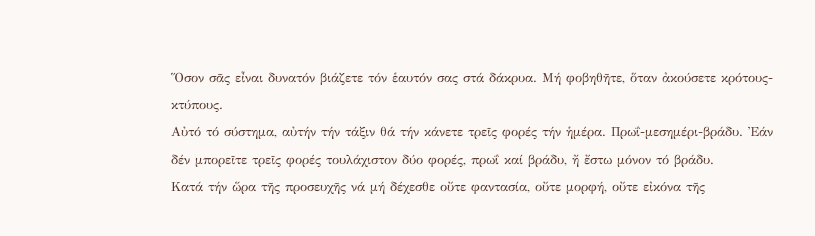Ὅσον σᾶς εἶναι δυνατόν βιάζετε τόν ἑαυτόν σας στά δάκρυα. Μή φοβηθῆτε, ὅταν ἀκούσετε κρότους-κτύπους.
Αὐτό τό σύστημα, αὐτήν τήν τάξιν θά τήν κάνετε τρεῖς φορές τήν ἡμέρα. Πρωΐ-μεσημέρι-βράδυ. Ἐάν δέν μπορεῖτε τρεῖς φορές τουλάχιστον δύο φορές, πρωΐ καί βράδυ, ἤ ἔστω μόνον τό βράδυ.
Κατά τήν ὥρα τῆς προσευχῆς νά μή δέχεσθε οὔτε φαντασία, οὔτε μορφή, οὔτε εἰκόνα τῆς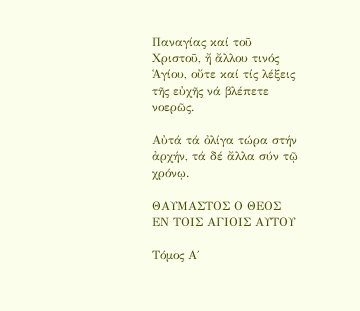Παναγίας καί τοῦ Χριστοῦ, ἤ ἄλλου τινός Ἁγίου, οὔτε καί τίς λέξεις τῆς εὐχῆς νά βλέπετε νοερῶς.

Αὐτά τά ὀλίγα τώρα στήν ἀρχήν, τά δέ ἄλλα σύν τῷ χρόνῳ.

ΘΑΥΜΑΣΤΟΣ Ο ΘΕΟΣ
ΕΝ ΤΟΙΣ ΑΓΙΟΙΣ ΑΥΤΟΥ

Τόμος Α΄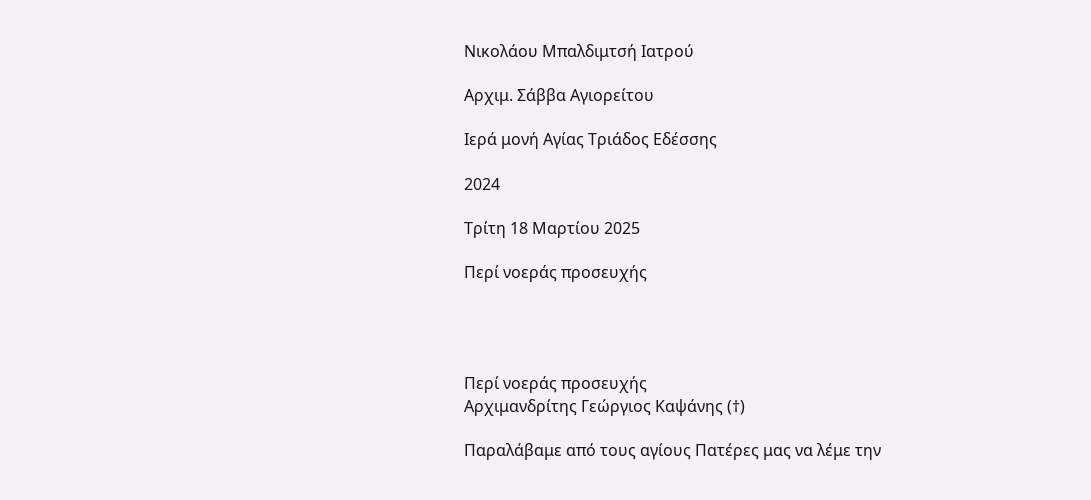Νικολάου Μπαλδιμτσή Ιατρού

Αρχιμ. Σάββα Αγιορείτου

Ιερά μονή Αγίας Τριάδος Εδέσσης

2024

Τρίτη 18 Μαρτίου 2025

Περί νοεράς προσευχής




Περί νοεράς προσευχής
Αρχιμανδρίτης Γεώργιος Καψάνης (†)

Παραλάβαμε από τους αγίους Πατέρες μας να λέμε την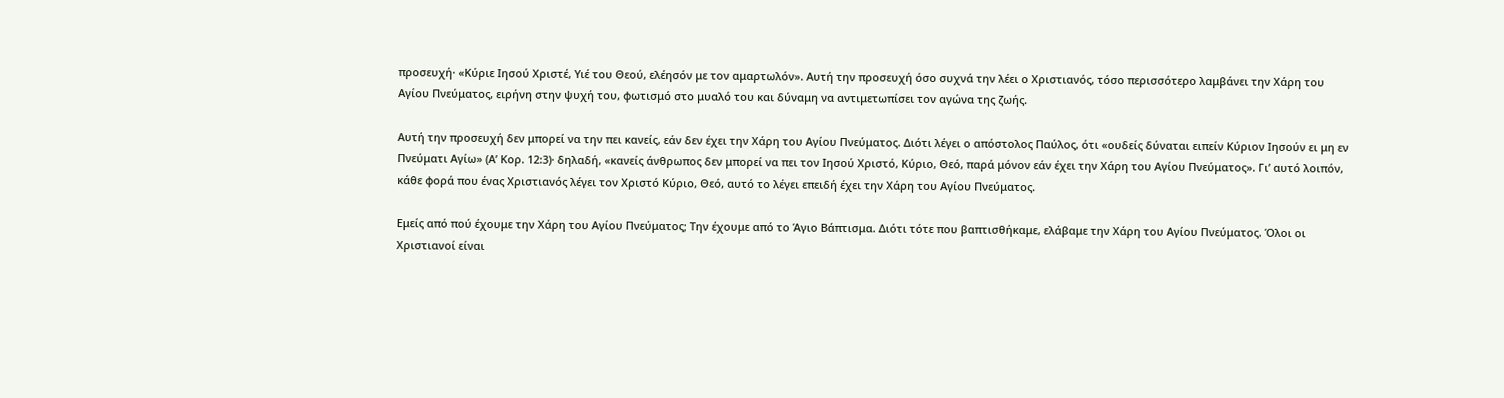προσευχή· «Κύριε Ιησού Χριστέ, Υιέ του Θεού, ελέησόν με τον αμαρτωλόν». Αυτή την προσευχή όσο συχνά την λέει ο Χριστιανός, τόσο περισσότερο λαμβάνει την Χάρη του Αγίου Πνεύματος, ειρήνη στην ψυχή του, φωτισμό στο μυαλό του και δύναμη να αντιμετωπίσει τον αγώνα της ζωής.

Αυτή την προσευχή δεν μπορεί να την πει κανείς, εάν δεν έχει την Χάρη του Αγίου Πνεύματος. Διότι λέγει ο απόστολος Παύλος, ότι «ουδείς δύναται ειπείν Κύριον Ιησούν ει μη εν Πνεύματι Αγίω» (Α’ Κορ. 12:3)· δηλαδή, «κανείς άνθρωπος δεν μπορεί να πει τον Ιησού Χριστό, Κύριο, Θεό, παρά μόνον εάν έχει την Χάρη του Αγίου Πνεύματος». Γι’ αυτό λοιπόν, κάθε φορά που ένας Χριστιανός λέγει τον Χριστό Κύριο, Θεό, αυτό το λέγει επειδή έχει την Χάρη του Αγίου Πνεύματος.

Εμείς από πού έχουμε την Χάρη του Αγίου Πνεύματος; Την έχουμε από το Άγιο Βάπτισμα. Διότι τότε που βαπτισθήκαμε, ελάβαμε την Χάρη του Αγίου Πνεύματος. Όλοι οι Χριστιανοί είναι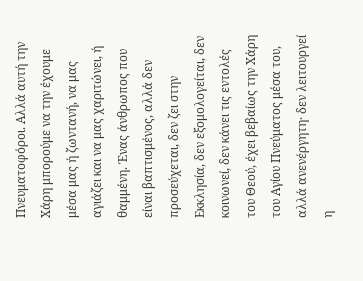Πνευματοφόροι. Αλλά αυτή την Χάρη μπορούμε να την έχουμε μέσα μας ή ζωντανή, να μας αγιάζει και να μας χαριτώνει, ή θαμμένη. Ένας άνθρωπος που είναι βαπτισμένος, αλλά δεν προσεύχεται, δεν ζει στην Εκκλησία, δεν εξομολογείται, δεν κοινωνεί, δεν κάνει τις εντολές του Θεού, έχει βεβαίως την Χάρη του Αγίου Πνεύματος μέσα του, αλλά ανενέργητη· δεν λειτουργεί η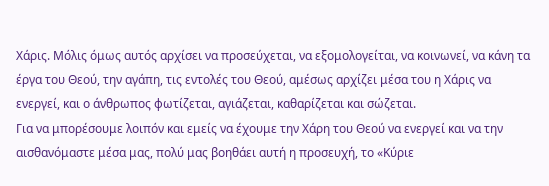Χάρις. Μόλις όμως αυτός αρχίσει να προσεύχεται, να εξομολογείται, να κοινωνεί, να κάνη τα έργα του Θεού, την αγάπη, τις εντολές του Θεού, αμέσως αρχίζει μέσα του η Χάρις να ενεργεί, και ο άνθρωπος φωτίζεται, αγιάζεται, καθαρίζεται και σώζεται.
Για να μπορέσουμε λοιπόν και εμείς να έχουμε την Χάρη του Θεού να ενεργεί και να την αισθανόμαστε μέσα μας, πολύ μας βοηθάει αυτή η προσευχή, το «Κύριε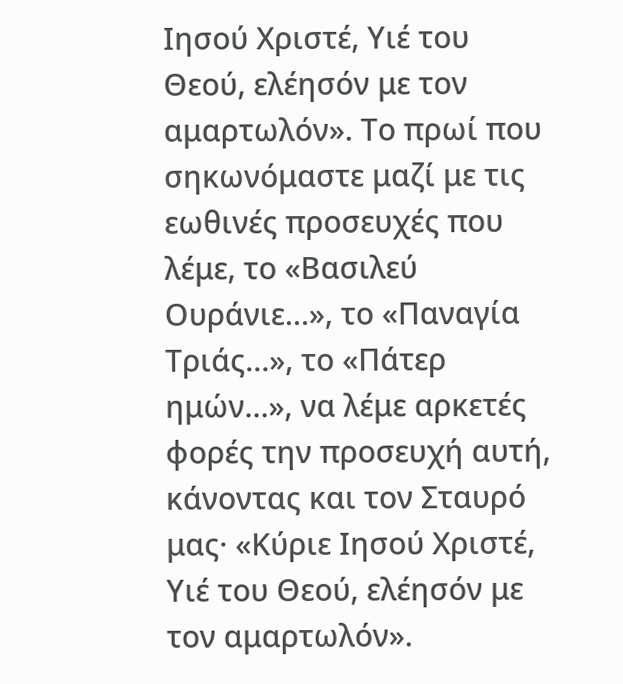Ιησού Χριστέ, Υιέ του Θεού, ελέησόν με τον αμαρτωλόν». Το πρωί που σηκωνόμαστε μαζί με τις εωθινές προσευχές που λέμε, το «Βασιλεύ Ουράνιε…», το «Παναγία Τριάς…», το «Πάτερ ημών…», να λέμε αρκετές φορές την προσευχή αυτή, κάνοντας και τον Σταυρό μας· «Κύριε Ιησού Χριστέ, Υιέ του Θεού, ελέησόν με τον αμαρτωλόν».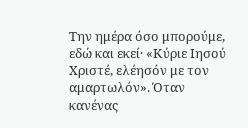Την ημέρα όσο μπορούμε, εδώ και εκεί· «Κύριε Ιησού Χριστέ, ελέησόν με τον αμαρτωλόν». Όταν κανένας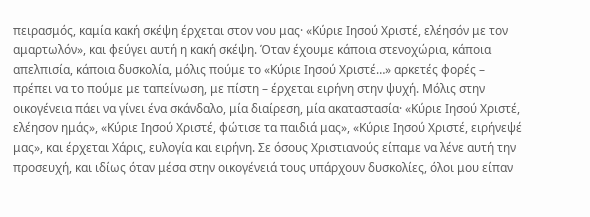πειρασμός, καμία κακή σκέψη έρχεται στον νου μας· «Κύριε Ιησού Χριστέ, ελέησόν με τον αμαρτωλόν», και φεύγει αυτή η κακή σκέψη. Όταν έχουμε κάποια στενοχώρια, κάποια απελπισία, κάποια δυσκολία, μόλις πούμε το «Κύριε Ιησού Χριστέ…» αρκετές φορές – πρέπει να το πούμε με ταπείνωση, με πίστη – έρχεται ειρήνη στην ψυχή. Μόλις στην οικογένεια πάει να γίνει ένα σκάνδαλο, μία διαίρεση, μία ακαταστασία· «Κύριε Ιησού Χριστέ, ελέησον ημάς», «Κύριε Ιησού Χριστέ, φώτισε τα παιδιά μας», «Κύριε Ιησού Χριστέ, ειρήνεψέ μας», και έρχεται Χάρις, ευλογία και ειρήνη. Σε όσους Χριστιανούς είπαμε να λένε αυτή την προσευχή, και ιδίως όταν μέσα στην οικογένειά τους υπάρχουν δυσκολίες, όλοι μου είπαν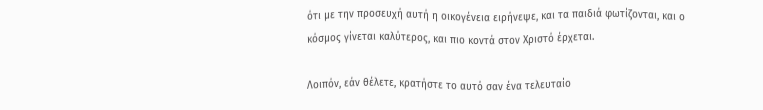ότι με την προσευχή αυτή η οικογένεια ειρήνεψε, και τα παιδιά φωτίζονται, και ο κόσμος γίνεται καλύτερος, και πιο κοντά στον Χριστό έρχεται.

Λοιπόν, εάν θέλετε, κρατήστε το αυτό σαν ένα τελευταίο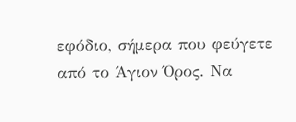εφόδιο, σήμερα που φεύγετε από το Άγιον Όρος. Να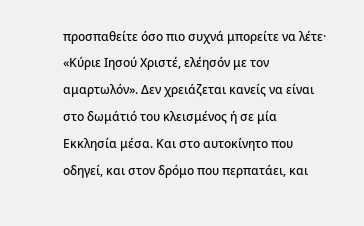προσπαθείτε όσο πιο συχνά μπορείτε να λέτε· «Κύριε Ιησού Χριστέ, ελέησόν με τον αμαρτωλόν». Δεν χρειάζεται κανείς να είναι στο δωμάτιό του κλεισμένος ή σε μία Εκκλησία μέσα. Και στο αυτοκίνητο που οδηγεί, και στον δρόμο που περπατάει, και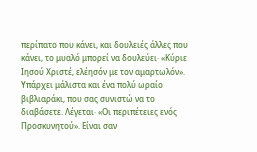περίπατο που κάνει, και δουλειές άλλες που κάνει, το μυαλό μπορεί να δουλεύει· «Κύριε Ιησού Χριστέ, ελέησόν με τον αμαρτωλόν».
Υπάρχει μάλιστα και ένα πολύ ωραίο βιβλιαράκι, που σας συνιστώ να το διαβάσετε. Λέγεται· «Οι περιπέτειες ενός Προσκυνητού». Είναι σαν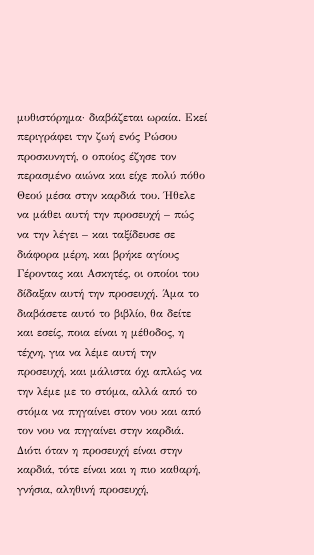μυθιστόρημα· διαβάζεται ωραία. Εκεί περιγράφει την ζωή ενός Ρώσου προσκυνητή, ο οποίος έζησε τον περασμένο αιώνα και είχε πολύ πόθο Θεού μέσα στην καρδιά του. Ήθελε να μάθει αυτή την προσευχή – πώς να την λέγει – και ταξίδευσε σε διάφορα μέρη, και βρήκε αγίους Γέροντας και Ασκητές, οι οποίοι του δίδαξαν αυτή την προσευχή. Άμα το διαβάσετε αυτό το βιβλίο, θα δείτε και εσείς, ποια είναι η μέθοδος, η τέχνη, για να λέμε αυτή την προσευχή, και μάλιστα όχι απλώς να την λέμε με το στόμα, αλλά από το στόμα να πηγαίνει στον νου και από τον νου να πηγαίνει στην καρδιά. Διότι όταν η προσευχή είναι στην καρδιά, τότε είναι και η πιο καθαρή, γνήσια, αληθινή προσευχή,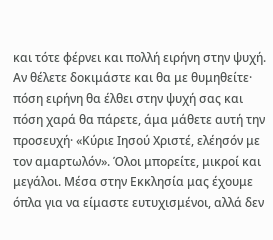και τότε φέρνει και πολλή ειρήνη στην ψυχή. Αν θέλετε δοκιμάστε και θα με θυμηθείτε· πόση ειρήνη θα έλθει στην ψυχή σας και πόση χαρά θα πάρετε, άμα μάθετε αυτή την προσευχή· «Κύριε Ιησού Χριστέ, ελέησόν με τον αμαρτωλόν». Όλοι μπορείτε, μικροί και μεγάλοι. Μέσα στην Εκκλησία μας έχουμε όπλα για να είμαστε ευτυχισμένοι, αλλά δεν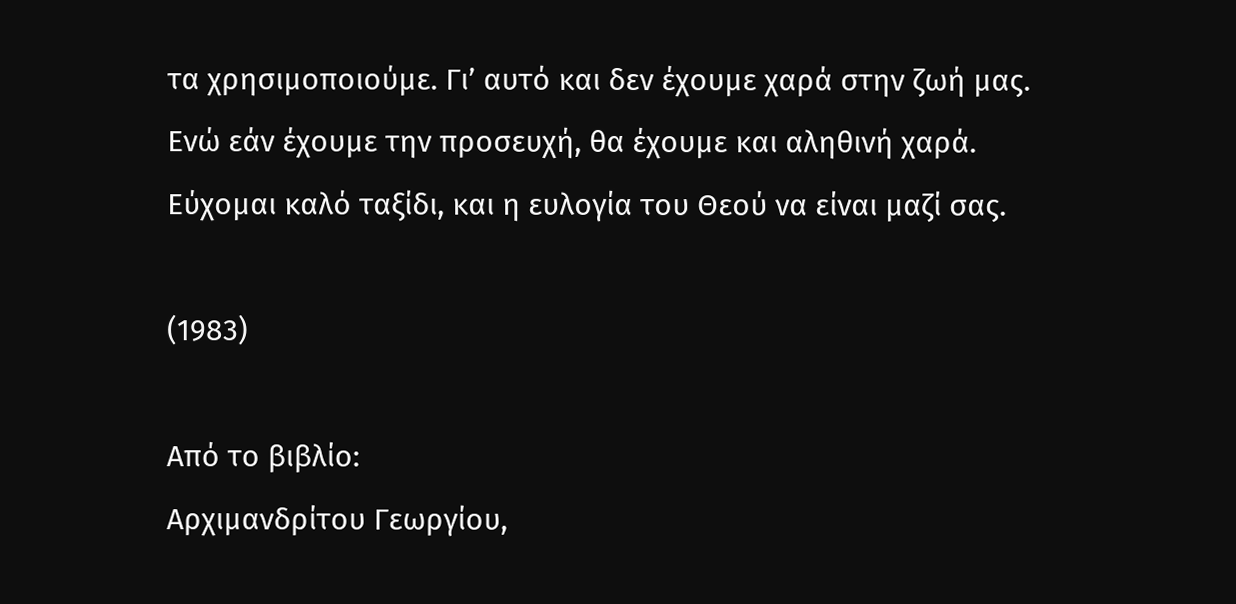τα χρησιμοποιούμε. Γι’ αυτό και δεν έχουμε χαρά στην ζωή μας. Ενώ εάν έχουμε την προσευχή, θα έχουμε και αληθινή χαρά.
Εύχομαι καλό ταξίδι, και η ευλογία του Θεού να είναι μαζί σας.

(1983)

Από το βιβλίο:
Αρχιμανδρίτου Γεωργίου,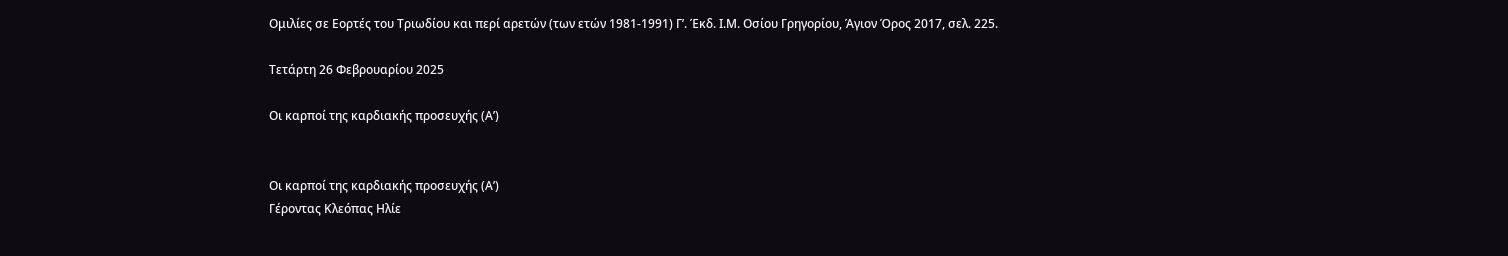Ομιλίες σε Εορτές του Τριωδίου και περί αρετών (των ετών 1981-1991) Γ’. Έκδ. Ι.Μ. Οσίου Γρηγορίου, Άγιον Όρος 2017, σελ. 225.

Τετάρτη 26 Φεβρουαρίου 2025

Οι καρποί της καρδιακής προσευχής (Α’)


Οι καρποί της καρδιακής προσευχής (Α’)
Γέροντας Κλεόπας Ηλίε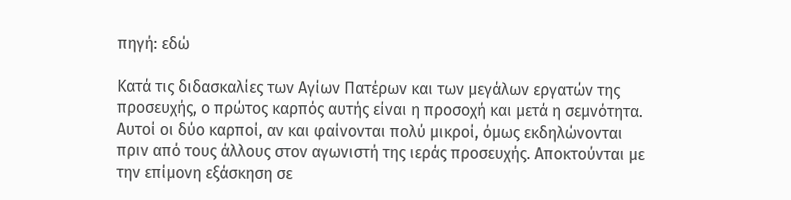πηγή: εδώ

Κατά τις διδασκαλίες των Αγίων Πατέρων και των μεγάλων εργατών της προσευχής, ο πρώτος καρπός αυτής είναι η προσοχή και μετά η σεμνότητα. Αυτοί οι δύο καρποί, αν και φαίνονται πολύ μικροί, όμως εκδηλώνονται πριν από τους άλλους στον αγωνιστή της ιεράς προσευχής. Αποκτούνται με την επίμονη εξάσκηση σε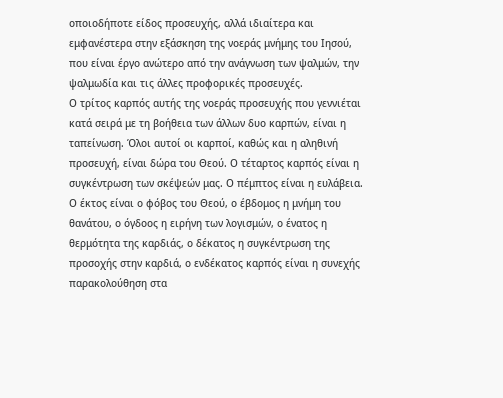οποιοδήποτε είδος προσευχής, αλλά ιδιαίτερα και εμφανέστερα στην εξάσκηση της νοεράς μνήμης του Ιησού, που είναι έργο ανώτερο από την ανάγνωση των ψαλμών, την ψαλμωδία και τις άλλες προφορικές προσευχές.
Ο τρίτος καρπός αυτής της νοεράς προσευχής που γεννιέται κατά σειρά με τη βοήθεια των άλλων δυο καρπών, είναι η ταπείνωση. Όλοι αυτοί οι καρποί, καθώς και η αληθινή προσευχή, είναι δώρα του Θεού. Ο τέταρτος καρπός είναι η συγκέντρωση των σκέψεών μας. Ο πέμπτος είναι η ευλάβεια. Ο έκτος είναι ο φόβος του Θεού, ο έβδομος η μνήμη του θανάτου, ο όγδοος η ειρήνη των λογισμών, ο ένατος η θερμότητα της καρδιάς, ο δέκατος η συγκέντρωση της προσοχής στην καρδιά, ο ενδέκατος καρπός είναι η συνεχής παρακολούθηση στα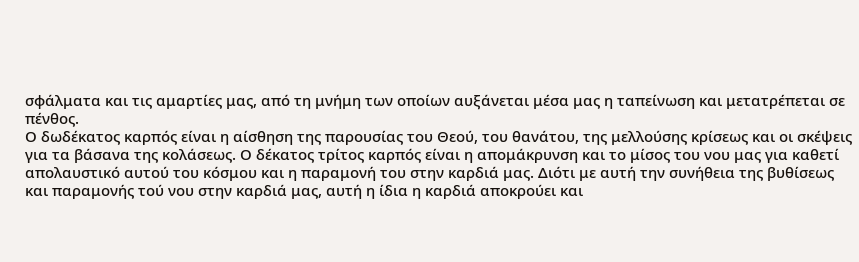σφάλματα και τις αμαρτίες μας, από τη μνήμη των οποίων αυξάνεται μέσα μας η ταπείνωση και μετατρέπεται σε πένθος.
Ο δωδέκατος καρπός είναι η αίσθηση της παρουσίας του Θεού, του θανάτου, της μελλούσης κρίσεως και οι σκέψεις για τα βάσανα της κολάσεως. Ο δέκατος τρίτος καρπός είναι η απομάκρυνση και το μίσος του νου μας για καθετί απολαυστικό αυτού του κόσμου και η παραμονή του στην καρδιά μας. Διότι με αυτή την συνήθεια της βυθίσεως και παραμονής τού νου στην καρδιά μας, αυτή η ίδια η καρδιά αποκρούει και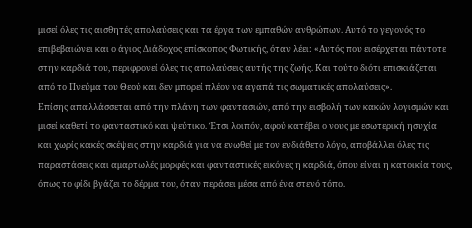μισεί όλες τις αισθητές απολαύσεις και τα έργα των εμπαθών ανθρώπων. Αυτό το γεγονός το επιβεβαιώνει και ο άγιος Διάδοχος επίσκοπος Φωτικής, όταν λέει: «Αυτός που εισέρχεται πάντοτε στην καρδιά του, περιφρονεί όλες τις απολαύσεις αυτής της ζωής. Και τούτο διότι επισκιάζεται από το Πνεύμα του Θεού και δεν μπορεί πλέον να αγαπά τις σωματικές απολαύσεις».
Επίσης απαλλάσσεται από την πλάνη των φαντασιών, από την εισβολή των κακών λογισμών και μισεί καθετί το φανταστικό και ψεύτικο. Έτσι λοιπόν, αφού κατέβει ο νους με εσωτερική ησυχία και χωρίς κακές σκέψεις στην καρδιά για να ενωθεί με τον ενδιάθετο λόγο, αποβάλλει όλες τις παραστάσεις και αμαρτωλές μορφές και φανταστικές εικόνες η καρδιά, όπου είναι η κατοικία τους, όπως το φίδι βγάζει το δέρμα του, όταν περάσει μέσα από ένα στενό τόπο.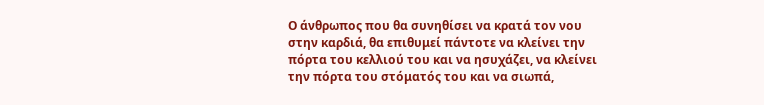Ο άνθρωπος που θα συνηθίσει να κρατά τον νου στην καρδιά, θα επιθυμεί πάντοτε να κλείνει την πόρτα του κελλιού του και να ησυχάζει, να κλείνει την πόρτα του στόματός του και να σιωπά,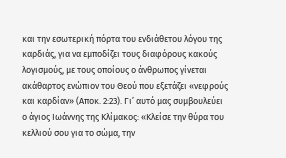και την εσωτερική πόρτα του ενδιάθετου λόγου της καρδιάς, για να εμποδίζει τους διαφόρους κακούς λογισμούς, με τους οποίους ο άνθρωπος γίνεται ακάθαρτος ενώπιον του Θεού που εξετάζει «νεφρούς και καρδίαν» (Αποκ. 2:23). Γι’ αυτό μας συμβουλεύει ο άγιος Ιωάννης της Κλίμακος: «Κλείσε την θύρα του κελλιού σου για το σώμα, την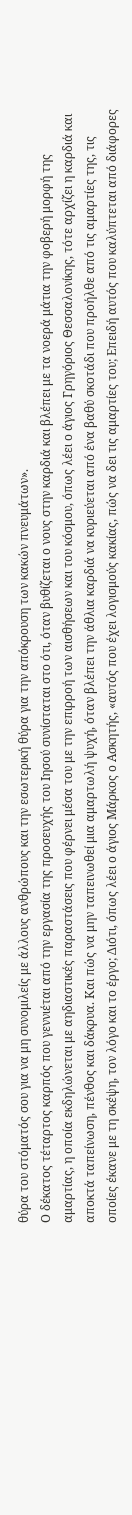θύρα του στόματός σου για να μη συνομιλείς με άλλους ανθρώπους και την εσωτερική θύρα για την απόκρουση των κακών πνευμάτων».
Ο δέκατος τέταρτος καρπός που γεννιέται από την εργασία της προσευχής του Ιησού συνίσταται στο ότι, όταν βυθίζεται ο νους στην καρδιά και βλέπει με τα νοερά μάτια την φοβερή μορφή της αμαρτίας, η οποία εκδηλώνεται με αηδιαστικές παραστάσεις που φέρνει μέσα του με την επιρροή των αισθήσεων και του κόσμου, όπως λέει ο άγιος Γρηγόριος Θεσσαλονίκης, τότε αρχίζει η καρδιά και αποκτά ταπείνωση, πένθος και δάκρυα. Και πώς να μην ταπεινωθεί μια αμαρτωλή ψυχή, όταν βλέπει την άθλια καρδιά να κυριεύεται από ένα βαθύ σκοτάδι που προήλθε από τις αμαρτίες της, τις οποίες έκανε με τη σκέψη, τον λόγο και το έργο; Διότι, όπως λέει ο άγιος Μάρκος ο Ασκητής, «αυτός που έχει λογισμούς κακίας, πώς να δει τις αμαρτίες του; Επειδή αυτός που καλύπτεται από διάφορες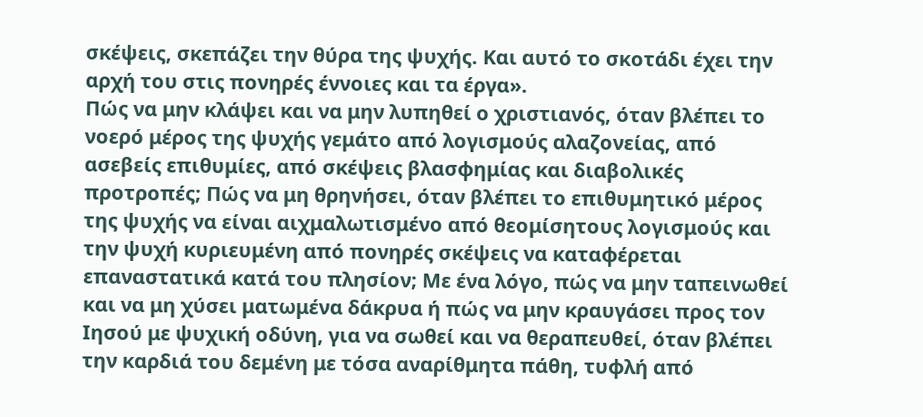σκέψεις, σκεπάζει την θύρα της ψυχής. Και αυτό το σκοτάδι έχει την αρχή του στις πονηρές έννοιες και τα έργα».
Πώς να μην κλάψει και να μην λυπηθεί ο χριστιανός, όταν βλέπει το νοερό μέρος της ψυχής γεμάτο από λογισμούς αλαζονείας, από ασεβείς επιθυμίες, από σκέψεις βλασφημίας και διαβολικές προτροπές; Πώς να μη θρηνήσει, όταν βλέπει το επιθυμητικό μέρος της ψυχής να είναι αιχμαλωτισμένο από θεομίσητους λογισμούς και την ψυχή κυριευμένη από πονηρές σκέψεις να καταφέρεται επαναστατικά κατά του πλησίον; Με ένα λόγο, πώς να μην ταπεινωθεί και να μη χύσει ματωμένα δάκρυα ή πώς να μην κραυγάσει προς τον Ιησού με ψυχική οδύνη, για να σωθεί και να θεραπευθεί, όταν βλέπει την καρδιά του δεμένη με τόσα αναρίθμητα πάθη, τυφλή από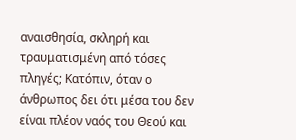αναισθησία, σκληρή και τραυματισμένη από τόσες πληγές; Κατόπιν, όταν ο άνθρωπος δει ότι μέσα του δεν είναι πλέον ναός του Θεού και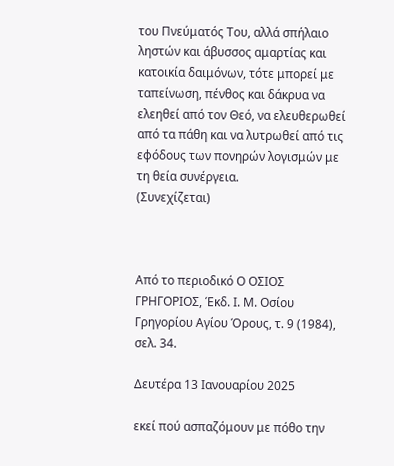του Πνεύματός Του, αλλά σπήλαιο ληστών και άβυσσος αμαρτίας και κατοικία δαιμόνων, τότε μπορεί με ταπείνωση, πένθος και δάκρυα να ελεηθεί από τον Θεό, να ελευθερωθεί από τα πάθη και να λυτρωθεί από τις εφόδους των πονηρών λογισμών με τη θεία συνέργεια.
(Συνεχίζεται)



Από το περιοδικό Ο ΟΣΙΟΣ ΓΡΗΓΟΡΙΟΣ, Έκδ. Ι. Μ. Οσίου Γρηγορίου Αγίου Όρους, τ. 9 (1984), σελ. 34.

Δευτέρα 13 Ιανουαρίου 2025

εκεί πού ασπαζόμουν με πόθο την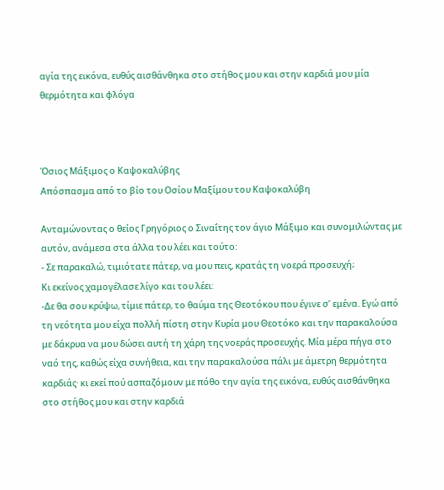αγία της εικόνα, ευθύς αισθάνθηκα στο στήθος μου και στην καρδιά μου μία θερμότητα και φλόγα



Όσιος Μάξιμος ο Καψοκαλύβης
Απόσπασμα από το βίο του Οσίου Μαξίμου του Καψοκαλύβη

Ανταμώνοντας ο θείος Γρηγόριος ο Σιναΐτης τον άγιο Μάξιμο και συνομιλώντας με αυτόν, ανάμεσα στα άλλα του λέει και τούτο:
- Σε παρακαλώ, τιμιότατε πάτερ, να μου πεις, κρατάς τη νοερά προσευχή;
Κι εκείνος χαμογέλασε λίγο και του λέει:
-Δε θα σου κρύψω, τίμιε πάτερ, το θαύμα της Θεοτόκου που έγινε σ’ εμένα. Εγώ από τη νεότητα μου είχα πολλή πίστη στην Κυρία μου Θεοτόκο και την παρακαλούσα με δάκρυα να μου δώσει αυτή τη χάρη της νοεράς προσευχής. Μία μέρα πήγα στο ναό της, καθώς είχα συνήθεια, και την παρακαλούσα πάλι με άμετρη θερμότητα καρδιάς· κι εκεί πού ασπαζόμουν με πόθο την αγία της εικόνα, ευθύς αισθάνθηκα στο στήθος μου και στην καρδιά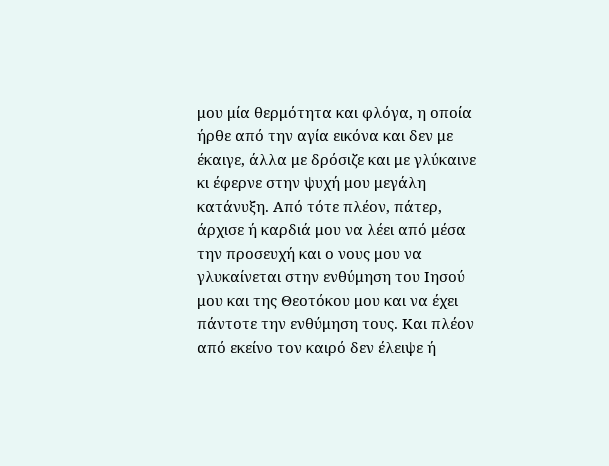μου μία θερμότητα και φλόγα, η οποία ήρθε από την αγία εικόνα και δεν με έκαιγε, άλλα με δρόσιζε και με γλύκαινε κι έφερνε στην ψυχή μου μεγάλη κατάνυξη. Από τότε πλέον, πάτερ, άρχισε ή καρδιά μου να λέει από μέσα την προσευχή και ο νους μου να γλυκαίνεται στην ενθύμηση του Ιησού μου και της Θεοτόκου μου και να έχει πάντοτε την ενθύμηση τους. Και πλέον από εκείνο τον καιρό δεν έλειψε ή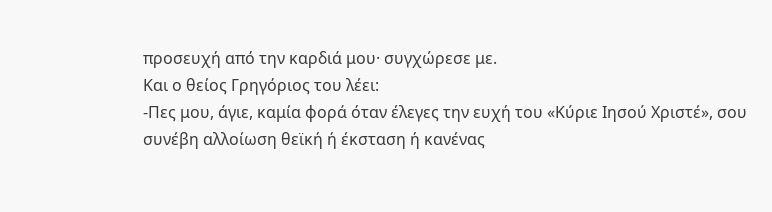προσευχή από την καρδιά μου· συγχώρεσε με.
Και ο θείος Γρηγόριος του λέει:
-Πες μου, άγιε, καμία φορά όταν έλεγες την ευχή του «Κύριε Ιησού Χριστέ», σου συνέβη αλλοίωση θεϊκή ή έκσταση ή κανένας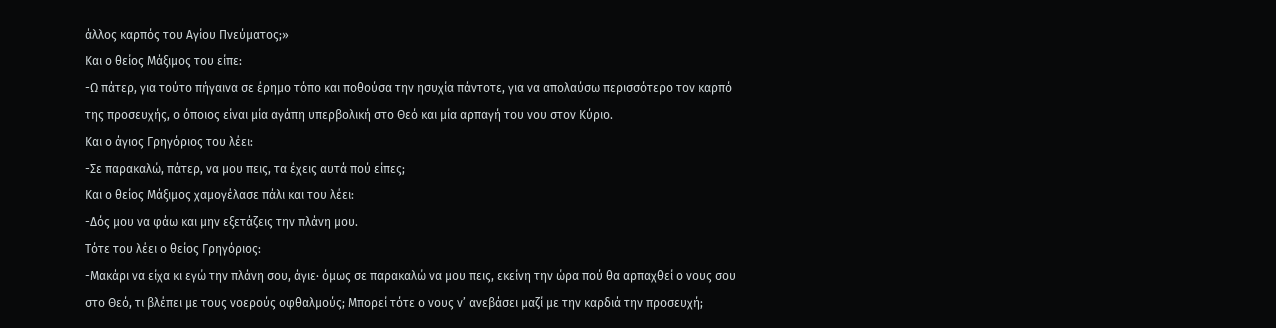άλλος καρπός του Αγίου Πνεύματος;»
Και ο θείος Μάξιμος του είπε:
-Ω πάτερ, για τούτο πήγαινα σε έρημο τόπο και ποθούσα την ησυχία πάντοτε, για να απολαύσω περισσότερο τον καρπό της προσευχής, ο όποιος είναι μία αγάπη υπερβολική στο Θεό και μία αρπαγή του νου στον Κύριο.
Και ο άγιος Γρηγόριος του λέει:
-Σε παρακαλώ, πάτερ, να μου πεις, τα έχεις αυτά πού είπες;
Και ο θείος Μάξιμος χαμογέλασε πάλι και του λέει:
-Δός μου να φάω και μην εξετάζεις την πλάνη μου.
Τότε του λέει ο θείος Γρηγόριος:
-Μακάρι να είχα κι εγώ την πλάνη σου, άγιε· όμως σε παρακαλώ να μου πεις, εκείνη την ώρα πού θα αρπαχθεί ο νους σου στο Θεό, τι βλέπει με τους νοερούς οφθαλμούς; Μπορεί τότε ο νους ν’ ανεβάσει μαζί με την καρδιά την προσευχή;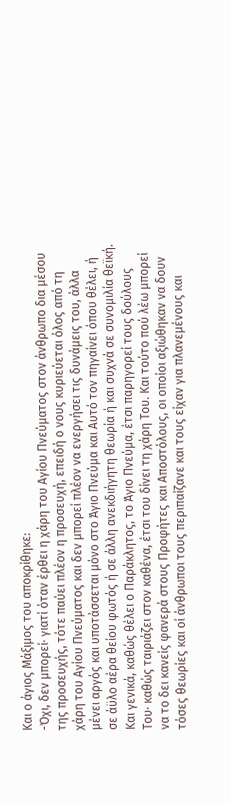Και ο άγιος Μάξιμος του αποκρίθηκε:
-Όχι, δεν μπορεί· γιατί όταν έρθει η χάρη του Αγίου Πνεύματος στον άνθρωπο δια μέσου της προσευχής, τότε παύει πλέον η προσευχή, επειδή ο νους κυριεύεται όλος από τη χάρη του Αγίου Πνεύματος και δεν μπορεί πλέον να ενεργήσει τις δυνάμεις του, άλλα μένει αργός και υποτάσσεται μόνο στο Άγιο Πνεύμα και Αυτό τον πηγαίνει όπου θέλει, ή σε άϋλο αέρα θείου φωτός ή σε άλλη ανεκδιήγητη θεωρία ή και συχνά σε συνομιλία θεϊκή. Και γενικά, καθώς θέλει ο Παράκλητος, το Άγιο Πνεύμα, έτσι παρηγορεί τους δούλους Του· καθώς ταιριάζει στον καθένα, έτσι του δίνει τη χάρη Του. Και τούτο πού λέω μπορεί να το δει κανείς φανερά στους Προφήτες και Αποστόλους, οι οποίοι αξιώθηκαν να δουν τόσες θεωρίες και οί άνθρωποι τους περιπαίζανε και τους είχαν για πλανεμένους και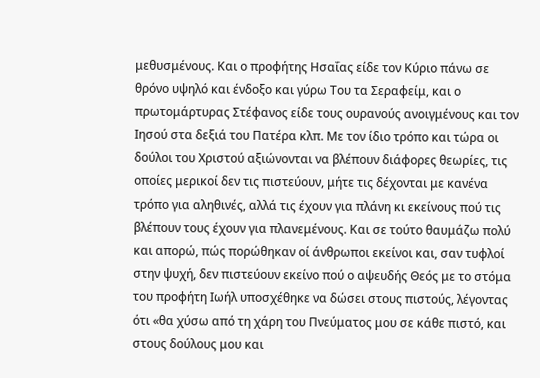μεθυσμένους. Και ο προφήτης Ησαΐας είδε τον Κύριο πάνω σε θρόνο υψηλό και ένδοξο και γύρω Του τα Σεραφείμ, και ο πρωτομάρτυρας Στέφανος είδε τους ουρανούς ανοιγμένους και τον Ιησού στα δεξιά του Πατέρα κλπ. Με τον ίδιο τρόπο και τώρα οι δούλοι του Χριστού αξιώνονται να βλέπουν διάφορες θεωρίες, τις οποίες μερικοί δεν τις πιστεύουν, μήτε τις δέχονται με κανένα τρόπο για αληθινές, αλλά τις έχουν για πλάνη κι εκείνους πού τις βλέπουν τους έχουν για πλανεμένους. Και σε τούτο θαυμάζω πολύ και απορώ, πώς πορώθηκαν οί άνθρωποι εκείνοι και, σαν τυφλοί στην ψυχή, δεν πιστεύουν εκείνο πού ο αψευδής Θεός με το στόμα του προφήτη Ιωήλ υποσχέθηκε να δώσει στους πιστούς, λέγοντας ότι «θα χύσω από τη χάρη του Πνεύματος μου σε κάθε πιστό, και στους δούλους μου και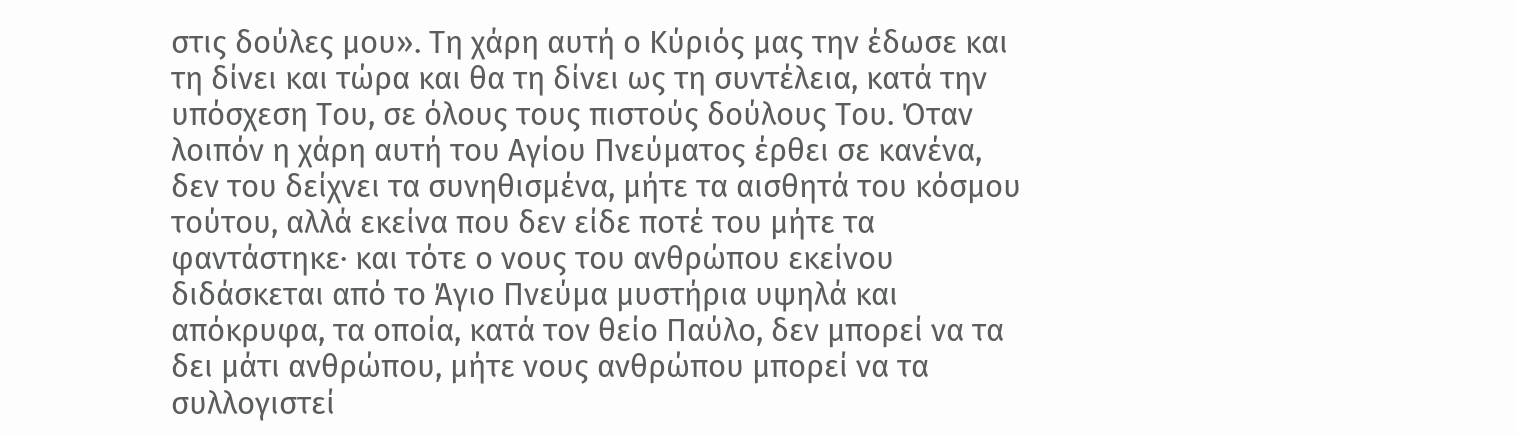στις δούλες μου». Τη χάρη αυτή ο Κύριός μας την έδωσε και τη δίνει και τώρα και θα τη δίνει ως τη συντέλεια, κατά την υπόσχεση Του, σε όλους τους πιστούς δούλους Του. Όταν λοιπόν η χάρη αυτή του Αγίου Πνεύματος έρθει σε κανένα, δεν του δείχνει τα συνηθισμένα, μήτε τα αισθητά του κόσμου τούτου, αλλά εκείνα που δεν είδε ποτέ του μήτε τα φαντάστηκε· και τότε ο νους του ανθρώπου εκείνου διδάσκεται από το Άγιο Πνεύμα μυστήρια υψηλά και απόκρυφα, τα οποία, κατά τον θείο Παύλο, δεν μπορεί να τα δει μάτι ανθρώπου, μήτε νους ανθρώπου μπορεί να τα συλλογιστεί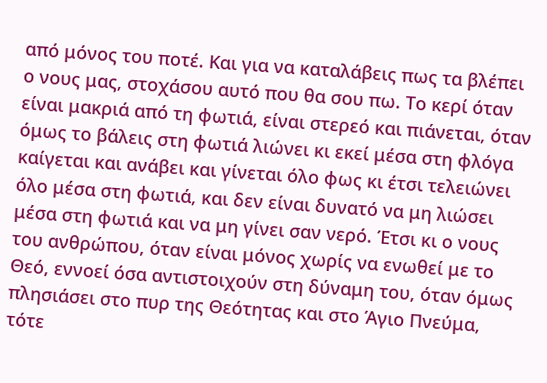από μόνος του ποτέ. Και για να καταλάβεις πως τα βλέπει ο νους μας, στοχάσου αυτό που θα σου πω. Το κερί όταν είναι μακριά από τη φωτιά, είναι στερεό και πιάνεται, όταν όμως το βάλεις στη φωτιά λιώνει κι εκεί μέσα στη φλόγα καίγεται και ανάβει και γίνεται όλο φως κι έτσι τελειώνει όλο μέσα στη φωτιά, και δεν είναι δυνατό να μη λιώσει μέσα στη φωτιά και να μη γίνει σαν νερό. Έτσι κι ο νους του ανθρώπου, όταν είναι μόνος χωρίς να ενωθεί με το Θεό, εννοεί όσα αντιστοιχούν στη δύναμη του, όταν όμως πλησιάσει στο πυρ της Θεότητας και στο Άγιο Πνεύμα, τότε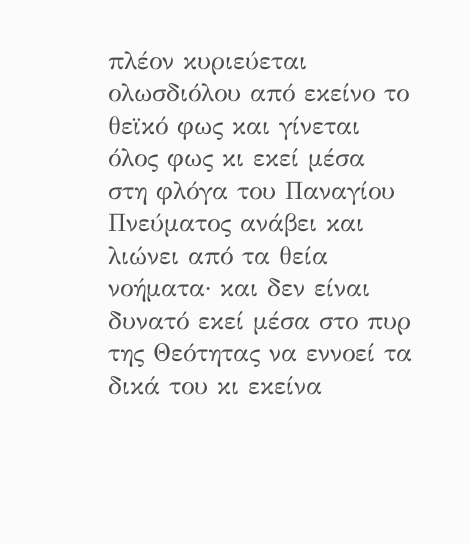πλέον κυριεύεται ολωσδιόλου από εκείνο το θεϊκό φως και γίνεται όλος φως κι εκεί μέσα στη φλόγα του Παναγίου Πνεύματος ανάβει και λιώνει από τα θεία νοήματα· και δεν είναι δυνατό εκεί μέσα στο πυρ της Θεότητας να εννοεί τα δικά του κι εκείνα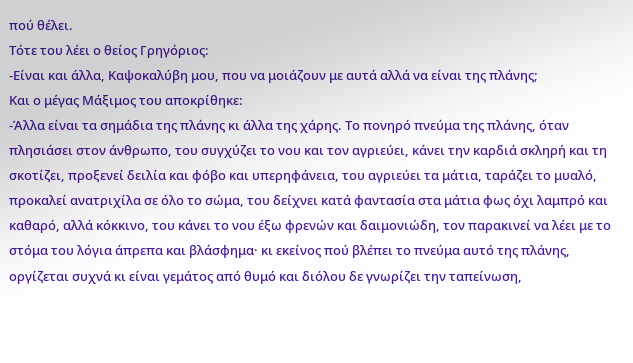πού θέλει.
Τότε του λέει ο θείος Γρηγόριος:
-Είναι και άλλα, Καψοκαλύβη μου, που να μοιάζουν με αυτά αλλά να είναι της πλάνης;
Και ο μέγας Μάξιμος του αποκρίθηκε:
-Άλλα είναι τα σημάδια της πλάνης κι άλλα της χάρης. Το πονηρό πνεύμα της πλάνης, όταν πλησιάσει στον άνθρωπο, του συγχύζει το νου και τον αγριεύει, κάνει την καρδιά σκληρή και τη σκοτίζει, προξενεί δειλία και φόβο και υπερηφάνεια, του αγριεύει τα μάτια, ταράζει το μυαλό, προκαλεί ανατριχίλα σε όλο το σώμα, του δείχνει κατά φαντασία στα μάτια φως όχι λαμπρό και καθαρό, αλλά κόκκινο, του κάνει το νου έξω φρενών και δαιμονιώδη, τον παρακινεί να λέει με το στόμα του λόγια άπρεπα και βλάσφημα· κι εκείνος πού βλέπει το πνεύμα αυτό της πλάνης, οργίζεται συχνά κι είναι γεμάτος από θυμό και διόλου δε γνωρίζει την ταπείνωση,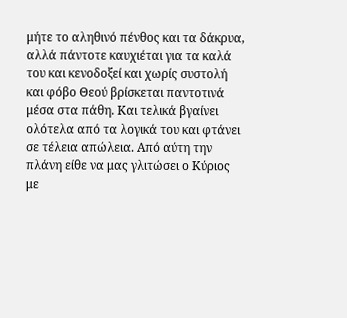μήτε το αληθινό πένθος και τα δάκρυα, αλλά πάντοτε καυχιέται για τα καλά του και κενοδοξεί και χωρίς συστολή και φόβο Θεού βρίσκεται παντοτινά μέσα στα πάθη. Και τελικά βγαίνει ολότελα από τα λογικά του και φτάνει σε τέλεια απώλεια. Από αύτη την πλάνη είθε να μας γλιτώσει ο Κύριος με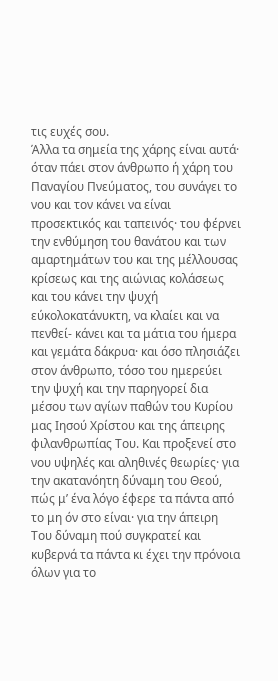τις ευχές σου.
Άλλα τα σημεία της χάρης είναι αυτά· όταν πάει στον άνθρωπο ή χάρη του Παναγίου Πνεύματος, του συνάγει το νου και τον κάνει να είναι προσεκτικός και ταπεινός· του φέρνει την ενθύμηση του θανάτου και των αμαρτημάτων του και της μέλλουσας κρίσεως και της αιώνιας κολάσεως και του κάνει την ψυχή εύκολοκατάνυκτη, να κλαίει και να πενθεί- κάνει και τα μάτια του ήμερα και γεμάτα δάκρυα· και όσο πλησιάζει στον άνθρωπο, τόσο του ημερεύει την ψυχή και την παρηγορεί δια μέσου των αγίων παθών του Κυρίου μας Ιησού Χρίστου και της άπειρης φιλανθρωπίας Του. Και προξενεί στο νου υψηλές και αληθινές θεωρίες· για την ακατανόητη δύναμη του Θεού, πώς μ’ ένα λόγο έφερε τα πάντα από το μη όν στο είναι· για την άπειρη Του δύναμη πού συγκρατεί και κυβερνά τα πάντα κι έχει την πρόνοια όλων για το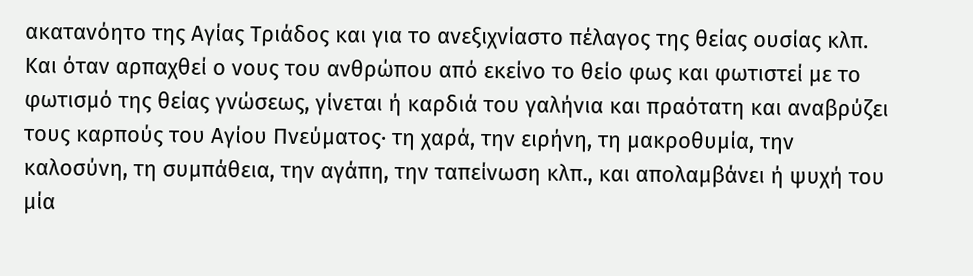ακατανόητο της Αγίας Τριάδος και για το ανεξιχνίαστο πέλαγος της θείας ουσίας κλπ. Και όταν αρπαχθεί ο νους του ανθρώπου από εκείνο το θείο φως και φωτιστεί με το φωτισμό της θείας γνώσεως, γίνεται ή καρδιά του γαλήνια και πραότατη και αναβρύζει τους καρπούς του Αγίου Πνεύματος· τη χαρά, την ειρήνη, τη μακροθυμία, την καλοσύνη, τη συμπάθεια, την αγάπη, την ταπείνωση κλπ., και απολαμβάνει ή ψυχή του μία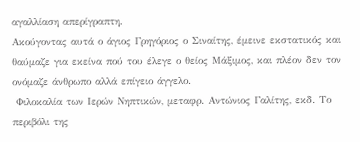αγαλλίαση απερίγραπτη.
Ακούγοντας αυτά ο άγιος Γρηγόριος ο Σιναίτης, έμεινε εκστατικός και θαύμαζε για εκείνα πού του έλεγε ο θείος Μάξιμος, και πλέον δεν τον ονόμαζε άνθρωπο αλλά επίγειο άγγελο.
 Φιλοκαλία των Ιερών Νηπτικών, μεταφρ. Αντώνιος Γαλίτης, εκδ. Το περιβόλι της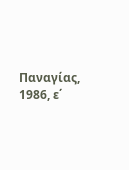Παναγίας, 1986, ε΄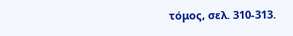τόμος, σελ. 310-313.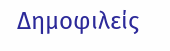Δημοφιλείς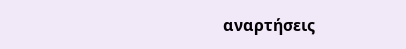αναρτήσεις